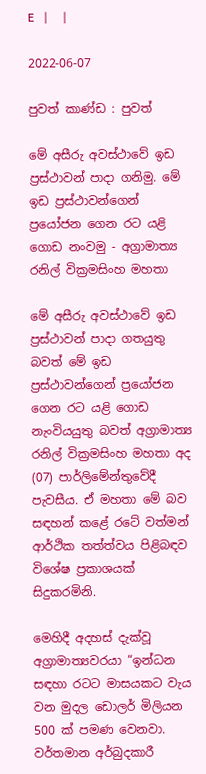E   |     |

2022-06-07

පුවත් කාණ්ඩ : පුවත්

මේ අසීරු අවස්ථාවේ ඉඩ ප්‍රස්ථාවන් පාදා ගනිමු. මේ ඉඩ ප්‍රස්ථාවන්ගෙන් ප්‍රයෝජන ගෙන රට යළි ගොඩ නංවමු - අග්‍රාමාත්‍ය රනිල් වික්‍රමසිංහ මහතා

මේ අසීරු අවස්ථාවේ ඉඩ ප්‍රස්ථාවන් පාදා ගතයුතු බවත් මේ ඉඩ ප්‍රස්ථාවන්ගෙන් ප්‍රයෝජන ගෙන රට යළි ගොඩ නැංවියයුතු බවත් අග්‍රාමාත්‍ය රනිල් වික්‍රමසිංහ මහතා අද (07) පාර්ලිමේන්තුවේදී පැවසීය. ඒ මහතා මේ බව සඳහන් කළේ රටේ වත්මන් ආර්ථික තත්ත්වය පිළිබඳව විශේෂ ප්‍රකාශයක් සිදුකරමිනි.

මෙහිදී අදහස් දැක්වූ අග්‍රාමාත්‍යවරයා “ඉන්ධන සඳහා රටට මාසයකට වැය වන මුදල ඩොලර් මිලියන 500 ක් පමණ වෙනවා. වර්තමාන අර්බුදකාරී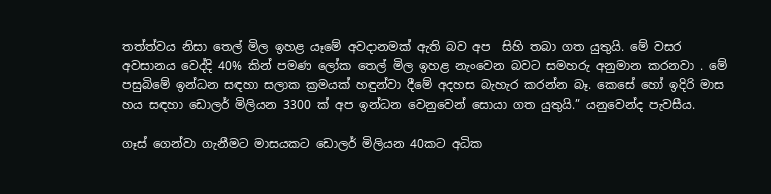තත්ත්වය නිසා තෙල් මිල ඉහළ යෑමේ අවදානමක් ඇති බව අප  සිහි තබා ගත යුතුයි. මේ වසර අවසානය වෙද්දි 40% කින් පමණ ලෝක තෙල් මිල ඉහළ නැංවෙන බවට සමහරු අනුමාන කරනවා . මේ පසුබිමේ ඉන්ධන සඳහා සලාක ක්‍රමයක් හඳුන්වා දීමේ අදහස බැහැර කරන්න බෑ. කෙසේ හෝ ඉදිරි මාස හය සඳහා ඩොලර් මිලියන 3300 ක් අප ඉන්ධන වෙනුවෙන් සොයා ගත යුතුයි.” යනුවෙන්ද පැවසීය.

ගෑස් ගෙන්වා ගැනීමට මාසයකට ඩොලර් මිලියන 40කට අධික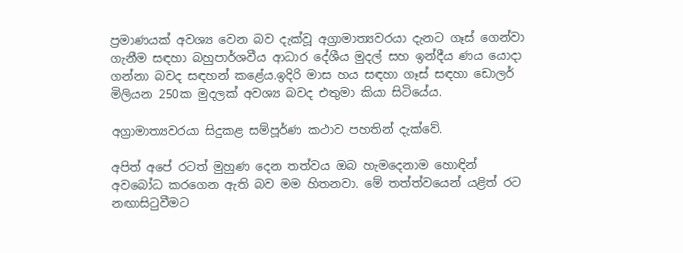ප්‍රමාණයක් අවශ්‍ය වෙන බව දැක්වූ අග්‍රාමාත්‍යවරයා දැනට ගෑස් ගෙන්වා ගැනීම සඳහා බහුපාර්ශවීය ආධාර දේශීය මුදල් සහ ඉන්දීය ණය යොදා ගන්නා බවද සඳහන් කළේය.ඉදිරි මාස හය සඳහා ගෑස් සඳහා ඩොලර් මිලියන 250ක මුදලක් අවශ්‍ය බවද එතුමා කියා සිටියේය.

අග්‍රාමාත්‍යවරයා සිදුකළ සම්පූර්ණ කථාව පහතින් දැක්වේ.

අපිත් අපේ රටත් මුහුණ දෙන තත්වය ඔබ හැමදෙනාම හොඳින් අවබෝධ කරගෙන ඇති බව මම හිතනවා. මේ තත්ත්වයෙන් යළිත් රට නඟාසිටුවීමට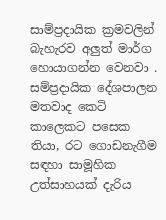සාම්ප්‍රදායික ක්‍රමවලින් බැහැරව අලුත් මාර්ග හොයාගන්න වෙනවා . සම්ප්‍රදායික දේශපාලන මතවාද කෙටි කාලෙකට පසෙක තියා, රට ගොඩනැගීම සඳහා සාමූහික උත්සාහයක් දැරිය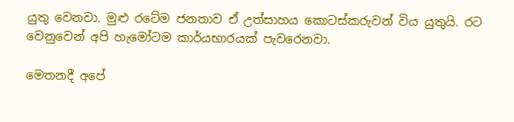යුතු වෙනවා. මුළු රටේම ජනතාව ඒ උත්සාහය කොටස්කරුවන් විය යුතුයි. රට වෙනුවෙන් අපි හැමෝටම කාර්යභාරයක් පැවරෙනවා.

මෙතනදී අපේ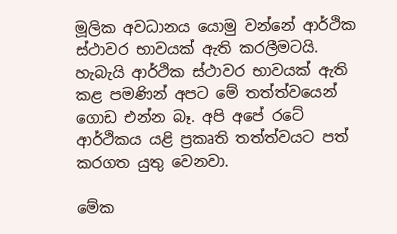මූලික අවධානය යොමු වන්නේ ආර්ථික ස්ථාවර භාවයක් ඇති කරලීමටයි. හැබැයි ආර්ථික ස්ථාවර භාවයක් ඇති කළ පමණින් අපට මේ තත්ත්වයෙන් ගොඩ එන්න බෑ. අපි අපේ රටේ ආර්ථිකය යළි ප්‍රකෘති තත්ත්වයට පත් කරගත යුතු වෙනවා.

මේක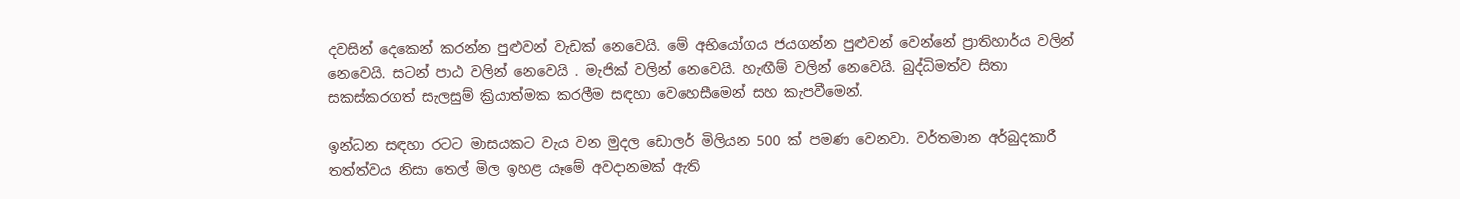දවසින් දෙකෙන් කරන්න පුළුවන් වැඩක් නෙවෙයි. මේ අභියෝගය ජයගන්න පුළුවන් වෙන්නේ ප්‍රාතිහාර්ය වලින් නෙවෙයි. සටන් පාඨ වලින් නෙවෙයි . මැජික් වලින් නෙවෙයි. හැඟීම් වලින් නෙවෙයි. බුද්ධිමත්ව සිතා සකස්කරගත් සැලසුම් ක්‍රියාත්මක කරලීම සඳහා වෙහෙසීමෙන් සහ කැපවීමෙන්.

ඉන්ධන සඳහා රටට මාසයකට වැය වන මුදල ඩොලර් මිලියන 500 ක් පමණ වෙනවා. වර්තමාන අර්බුදකාරී තත්ත්වය නිසා තෙල් මිල ඉහළ යෑමේ අවදානමක් ඇති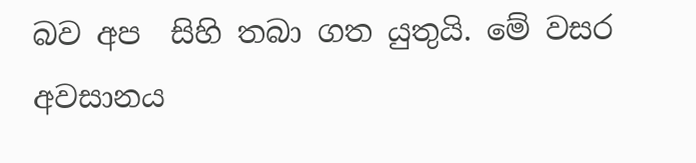බව අප  සිහි තබා ගත යුතුයි. මේ වසර අවසානය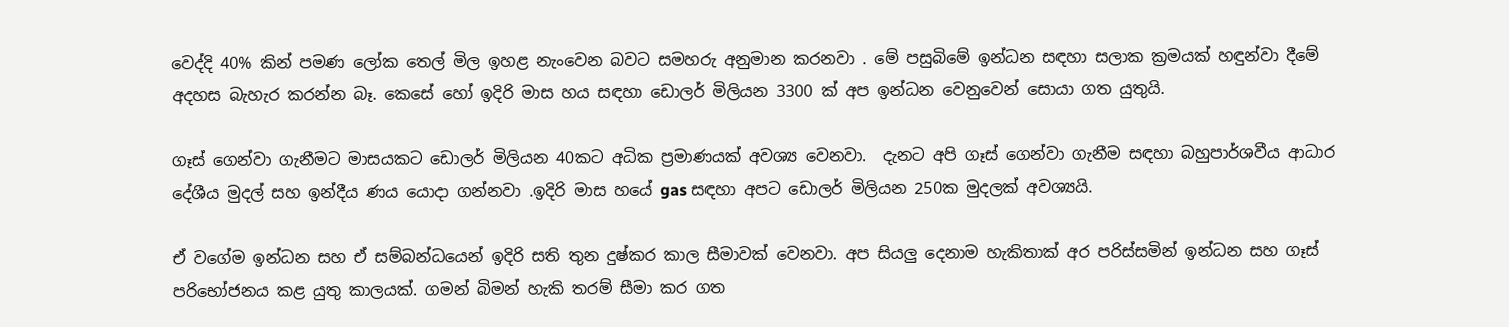වෙද්දි 40% කින් පමණ ලෝක තෙල් මිල ඉහළ නැංවෙන බවට සමහරු අනුමාන කරනවා . මේ පසුබිමේ ඉන්ධන සඳහා සලාක ක්‍රමයක් හඳුන්වා දීමේ අදහස බැහැර කරන්න බෑ. කෙසේ හෝ ඉදිරි මාස හය සඳහා ඩොලර් මිලියන 3300 ක් අප ඉන්ධන වෙනුවෙන් සොයා ගත යුතුයි.

ගෑස් ගෙන්වා ගැනීමට මාසයකට ඩොලර් මිලියන 40කට අධික ප්‍රමාණයක් අවශ්‍ය වෙනවා.  දැනට අපි ගෑස් ගෙන්වා ගැනීම සඳහා බහුපාර්ශවීය ආධාර දේශීය මුදල් සහ ඉන්දීය ණය යොදා ගන්නවා .ඉදිරි මාස හයේ gas සඳහා අපට ඩොලර් මිලියන 250ක මුදලක් අවශ්‍යයි.

ඒ වගේම ඉන්ධන සහ ඒ සම්බන්ධයෙන් ඉදිරි සති තුන දුෂ්කර කාල සීමාවක් වෙනවා. අප සියලු දෙනාම හැකිතාක් අර පරිස්සමින් ඉන්ධන සහ ගෑස් පරිභෝජනය කළ යුතු කාලයක්. ගමන් බිමන් හැකි තරම් සීමා කර ගත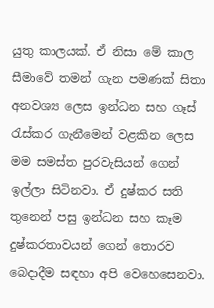යුතු කාලයක්. ඒ නිසා මේ කාල සීමාවේ තමන් ගැන පමණක් සිතා අනවශ්‍ය ලෙස ඉන්ධන සහ ගෑස් රැස්කර ගැනීමෙන් වළකින ලෙස මම සමස්ත පුරවැසියන් ගෙන් ඉල්ලා සිටිනවා. ඒ දුෂ්කර සති තුනෙන් පසු ඉන්ධන සහ කෑම දුෂ්කරතාවයන් ගෙන් තොරව බෙදාදීම සඳහා අපි වෙහෙසෙනවා.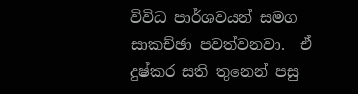විවිධ පාර්ශවයන් සමග සාකච්ඡා පවත්වනවා.  ඒ දුෂ්කර සති තුනෙන් පසු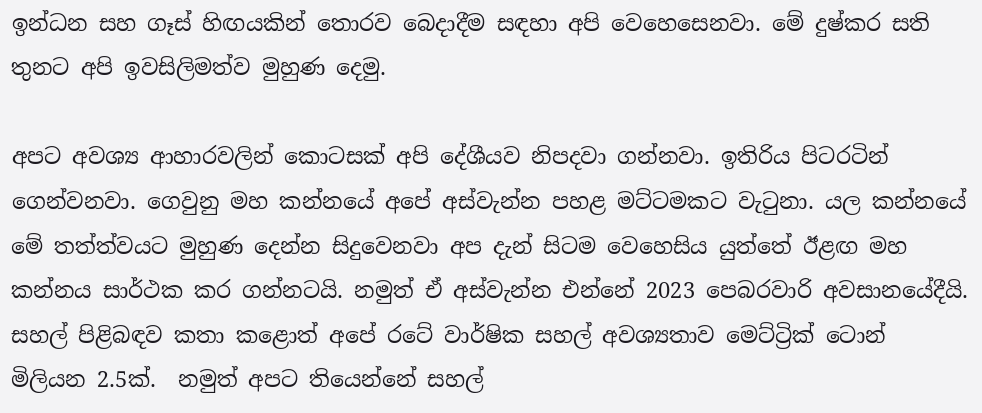ඉන්ධන සහ ගෑස් හිඟයකින් තොරව බෙදාදීම සඳහා අපි වෙහෙසෙනවා. මේ දුෂ්කර සති තුනට අපි ඉවසිලිමත්ව මුහුණ දෙමු.

අපට අවශ්‍ය ආහාරවලින් කොටසක් අපි දේශීයව නිපදවා ගන්නවා. ඉතිරිය පිටරටින් ගෙන්වනවා. ගෙවුනු මහ කන්නයේ අපේ අස්වැන්න පහළ මට්ටමකට වැටුනා. යල කන්නයේ මේ තත්ත්වයට මුහුණ දෙන්න සිදුවෙනවා අප දැන් සිටම වෙහෙසිය යුත්තේ ඊළඟ මහ කන්නය සාර්ථක කර ගන්නටයි. නමුත් ඒ අස්වැන්න එන්නේ 2023 පෙබරවාරි අවසානයේදීයි. සහල් පිළිබඳව කතා කළොත් අපේ රටේ වාර්ෂික සහල් අවශ්‍යතාව මෙට්ට්‍රික් ටොන් මිලියන 2.5ක්.  නමුත් අපට තියෙන්නේ සහල්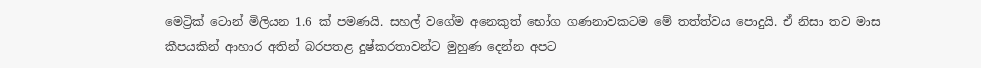මෙට්‍රික් ටොන් මිලියන 1.6 ක් පමණයි. සහල් වගේම අනෙකුත් භෝග ගණනාවකටම මේ තත්ත්වය පොදුයි. ඒ නිසා තව මාස කීපයකින් ආහාර අතින් බරපතළ දුෂ්කරතාවන්ට මුහුණ දෙන්න අපට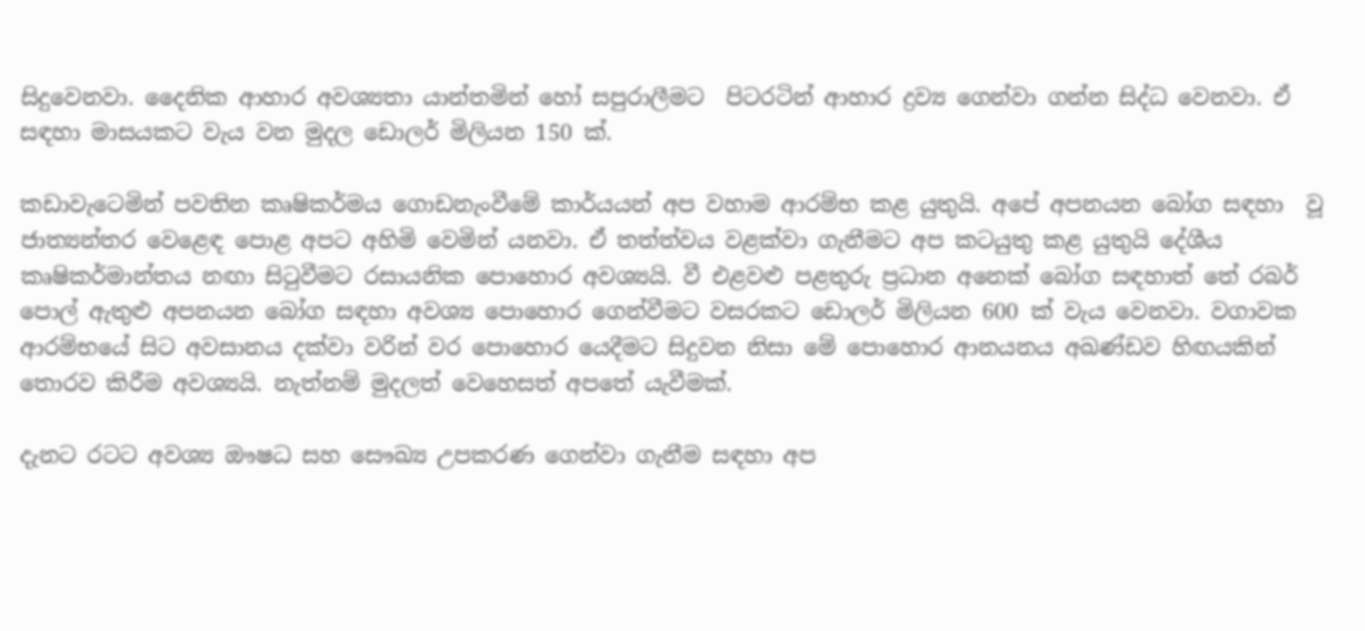සිදුවෙනවා. දෛනික ආහාර අවශ්‍යතා යාන්තමින් හෝ සපුරාලීමට  පිටරටින් ආහාර ද්‍රව්‍ය ගෙන්වා ගන්න සිද්ධ වෙනවා. ඒ සඳහා මාසයකට වැය වන මුදල ඩොලර් මිලියන 150 ක්.

කඩාවැටෙමින් පවතින කෘෂිකර්මය ගොඩනැංවීමේ කාර්යයන් අප වහාම ආරම්භ කළ යුතුයි. අපේ අපනයන බෝග සඳහා  වූ ජාත්‍යන්තර වෙළෙඳ පොළ අපට අහිමි වෙමින් යනවා. ඒ තත්ත්වය වළක්වා ගැනීමට අප කටයුතු කළ යුතුයි දේශීය කෘෂිකර්මාන්තය නඟා සිටුවීමට රසායනික පොහොර අවශ්‍යයි. වී එළවළු පළතුරු ප්‍රධාන අනෙක් බෝග සඳහාත් තේ රබර් පොල් ඇතුළු අපනයන බෝග සඳහා අවශ්‍ය පොහොර ගෙන්වීමට වසරකට ඩොලර් මිලියන 600 ක් වැය වෙනවා. වගාවක ආරම්භයේ සිට අවසානය දක්වා වරින් වර පොහොර යෙදීමට සිදුවන නිසා මේ පොහොර ආනයනය අඛණ්ඩව හිඟයකින් තොරව කිරීම අවශ්‍යයි. නැත්නම් මුදලත් වෙහෙසත් අපතේ යැවීමක්.

දැනට රටට අවශ්‍ය ඖෂධ සහ සෞඛ්‍ය උපකරණ ගෙන්වා ගැනීම සඳහා අප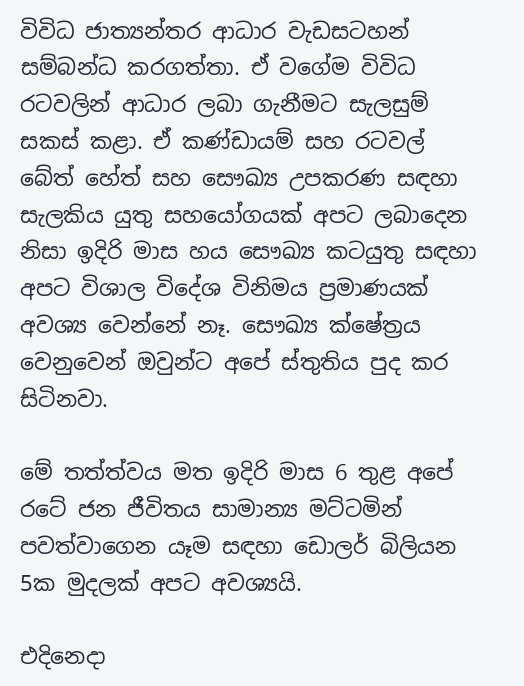විවිධ ජාත්‍යන්තර ආධාර වැඩසටහන් සම්බන්ධ කරගත්තා. ඒ වගේම විවිධ රටවලින් ආධාර ලබා ගැනීමට සැලසුම් සකස් කළා. ඒ කණ්ඩායම් සහ රටවල් බේත් හේත් සහ සෞඛ්‍ය උපකරණ සඳහා සැලකිය යුතු සහයෝගයක් අපට ලබාදෙන නිසා ඉදිරි මාස හය සෞඛ්‍ය කටයුතු සඳහා අපට විශාල විදේශ විනිමය ප්‍රමාණයක් අවශ්‍ය වෙන්නේ නෑ. සෞඛ්‍ය ක්ෂේත්‍රය වෙනුවෙන් ඔවුන්ට අපේ ස්තුතිය පුද කර සිටිනවා.

මේ තත්ත්වය මත ඉදිරි මාස 6 තුළ අපේ රටේ ජන ජීවිතය සාමාන්‍ය මට්ටමින් පවත්වාගෙන යෑම සඳහා ඩොලර් බිලියන 5ක මුදලක් අපට අවශ්‍යයි.

එදිනෙදා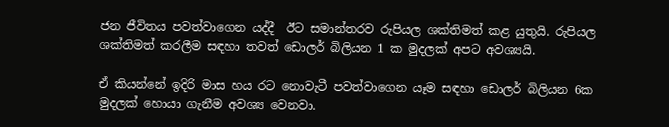ජන ජීවිතය පවත්වාගෙන යද්දී  ඊට සමාන්තරව රුපියල ශක්තිමත් කළ යුතුයි. රුපියල ශක්තිමත් කරලීම සඳහා තවත් ඩොලර් බිලියන 1 ක මුදලක් අපට අවශ්‍යයි.

ඒ කියන්නේ ඉදිරි මාස හය රට නොවැටී පවත්වාගෙන යෑම සඳහා ඩොලර් බිලියන 6ක මුදලක් හොයා ගැනීම අවශ්‍ය වෙනවා.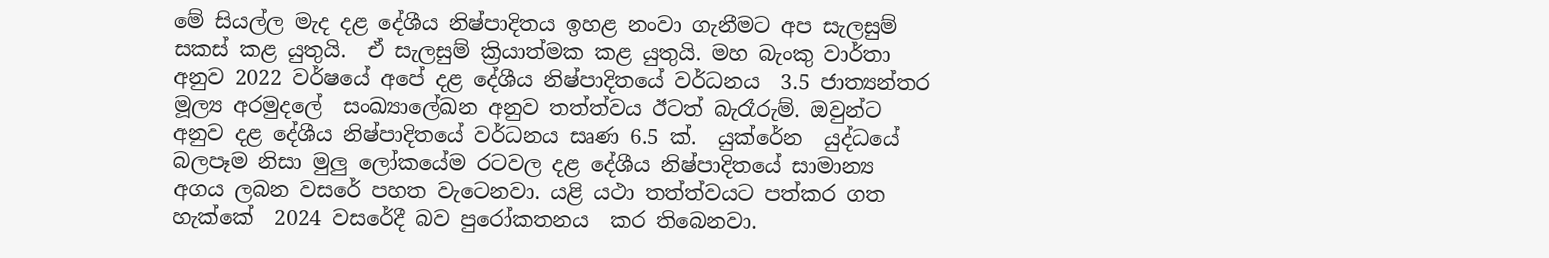මේ සියල්ල මැද දළ දේශීය නිෂ්පාදිතය ඉහළ නංවා ගැනීමට අප සැලසුම් සකස් කළ යුතුයි.  ඒ සැලසුම් ක්‍රියාත්මක කළ යුතුයි. මහ බැංකු වාර්තා අනුව 2022 වර්ෂයේ අපේ දළ දේශීය නිෂ්පාදිතයේ වර්ධනය  3.5 ජාත්‍යන්තර මූල්‍ය අරමුදලේ  සංඛ්‍යාලේඛන අනුව තත්ත්වය ඊටත් බැරෑරුම්. ඔවුන්ට අනුව දළ දේශීය නිෂ්පාදිතයේ වර්ධනය සෘණ 6.5 ක්.  යුක්රේන  යුද්ධයේ බලපෑම නිසා මුලු ලෝකයේම රටවල දළ දේශීය නිෂ්පාදිතයේ සාමාන්‍ය අගය ලබන වසරේ පහත වැටෙනවා. යළි යථා තත්ත්වයට පත්කර ගත හැක්කේ  2024 වසරේදී බව පුරෝකතනය  කර තිබෙනවා.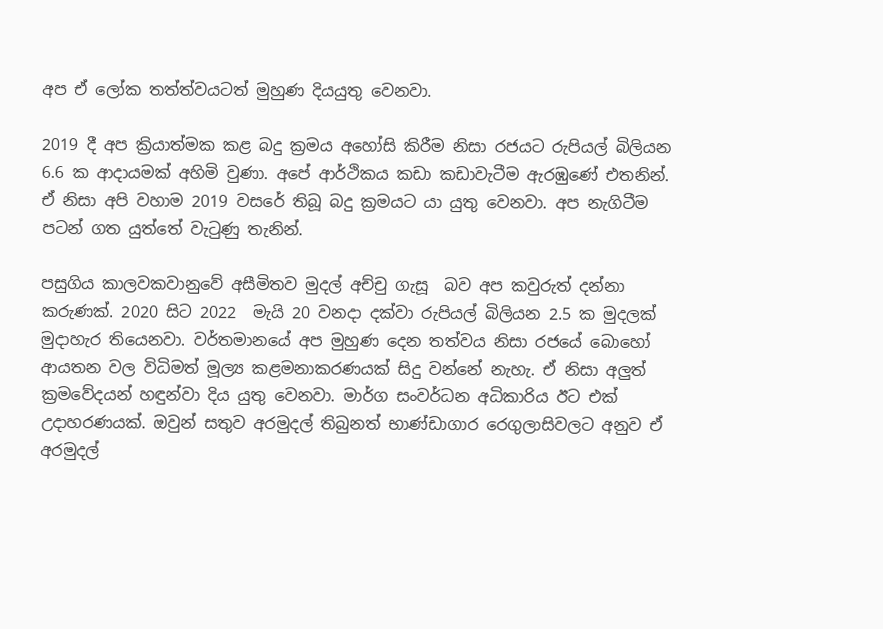අප ඒ ලෝක තත්ත්වයටත් මුහුණ දියයුතු වෙනවා.

2019 දී අප ක්‍රියාත්මක කළ බදු ක්‍රමය අහෝසි කිරීම නිසා රජයට රුපියල් බිලියන 6.6 ක ආදායමක් අහිමි වුණා. අපේ ආර්ථිකය කඩා කඩාවැටීම ඇරඹුණේ එතනින්. ඒ නිසා අපි වහාම 2019 වසරේ තිබූ බදු ක්‍රමයට යා යුතු වෙනවා. අප නැගිටීම පටන් ගත යුත්තේ වැටුණු තැනින්.

පසුගිය කාලවකවානුවේ අසීමිතව මුදල් අච්චු ගැසූ  බව අප කවුරුත් දන්නා කරුණක්. 2020 සිට 2022  මැයි 20 වනදා දක්වා රුපියල් බිලියන 2.5 ක මුදලක් මුදාහැර තියෙනවා. වර්තමානයේ අප මුහුණ දෙන තත්වය නිසා රජයේ බොහෝ ආයතන වල විධිමත් මූල්‍ය කළමනාකරණයක් සිදු වන්නේ නැහැ. ඒ නිසා අලුත් ක්‍රමවේදයන් හඳුන්වා දිය යුතු වෙනවා. මාර්ග සංවර්ධන අධිකාරිය ඊට එක් උදාහරණයක්. ඔවුන් සතුව අරමුදල් තිබුනත් භාණ්ඩාගාර රෙගුලාසිවලට අනුව ඒ අරමුදල්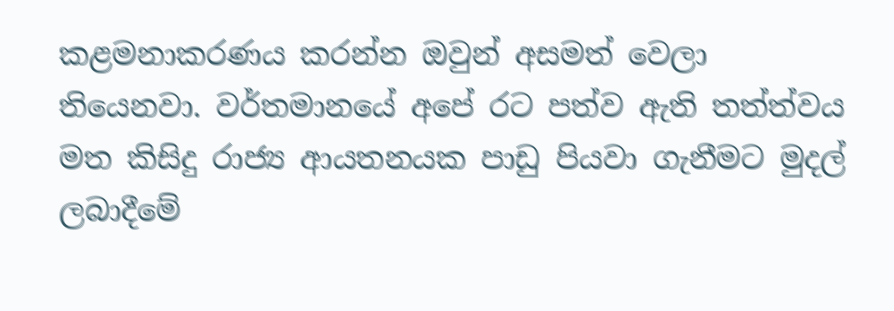කළමනාකරණය කරන්න ඔවුන් අසමත් වෙලා තියෙනවා. වර්තමානයේ අපේ රට පත්ව ඇති තත්ත්වය මත කිසිදු රාජ්‍ය ආයතනයක පාඩු පියවා ගැනීමට මුදල් ලබාදීමේ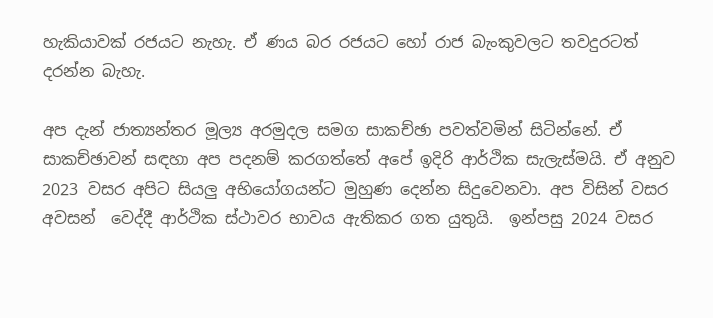හැකියාවක් රජයට නැහැ. ඒ ණය බර රජයට හෝ රාජ බැංකුවලට තවදුරටත් දරන්න බැහැ.

අප දැන් ජාත්‍යන්තර මූල්‍ය අරමුදල සමග සාකච්ඡා පවත්වමින් සිටින්නේ. ඒ සාකච්ඡාවන් සඳහා අප පදනම් කරගත්තේ අපේ ඉදිරි ආර්ථික සැලැස්මයි. ඒ අනුව  2023 වසර අපිට සියලු අභියෝගයන්ට මුහුණ දෙන්න සිදුවෙනවා. අප විසින් වසර අවසන්  වෙද්දී ආර්ථික ස්ථාවර භාවය ඇතිකර ගත යුතුයි.  ඉන්පසු 2024 වසර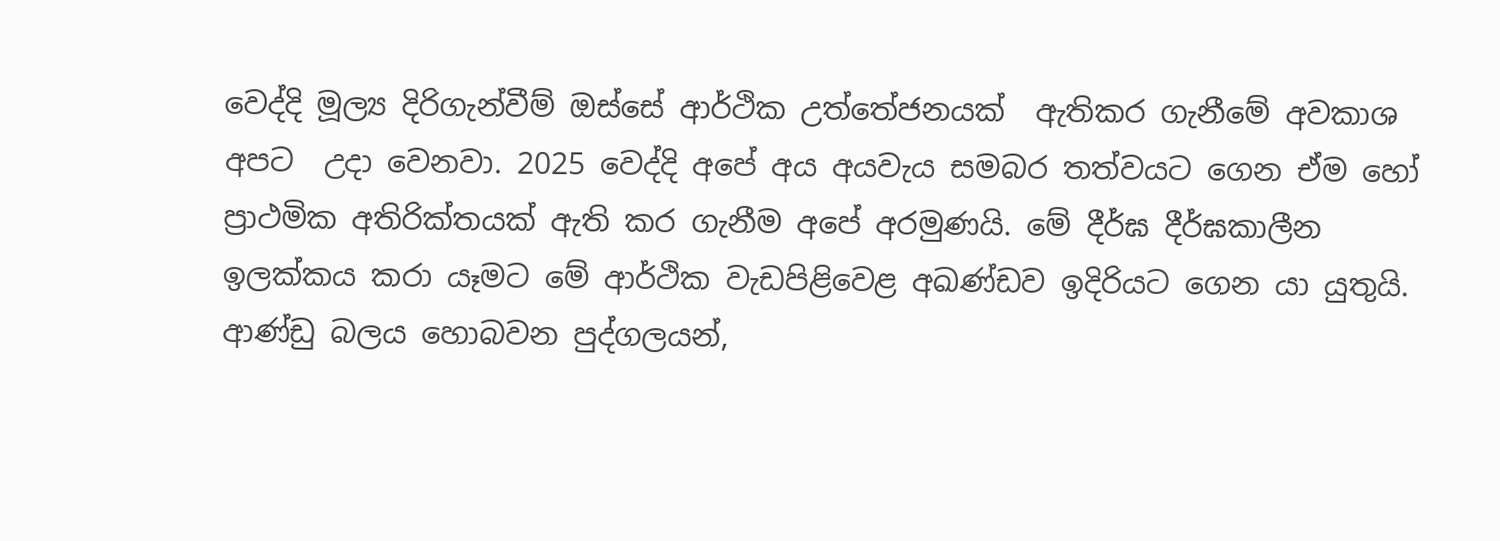වෙද්දි මූල්‍ය දිරිගැන්වීම් ඔස්සේ ආර්ථික උත්තේජනයක්  ඇතිකර ගැනීමේ අවකාශ අපට  උදා වෙනවා. 2025 වෙද්දි අපේ අය අයවැය සමබර තත්වයට ගෙන ඒම හෝ ප්‍රාථමික අතිරික්තයක් ඇති කර ගැනීම අපේ අරමුණයි. මේ දීර්ඝ දීර්ඝකාලීන ඉලක්කය කරා යෑමට මේ ආර්ථික වැඩපිළිවෙළ අඛණ්ඩව ඉදිරියට ගෙන යා යුතුයි. ආණ්ඩු බලය හොබවන පුද්ගලයන්,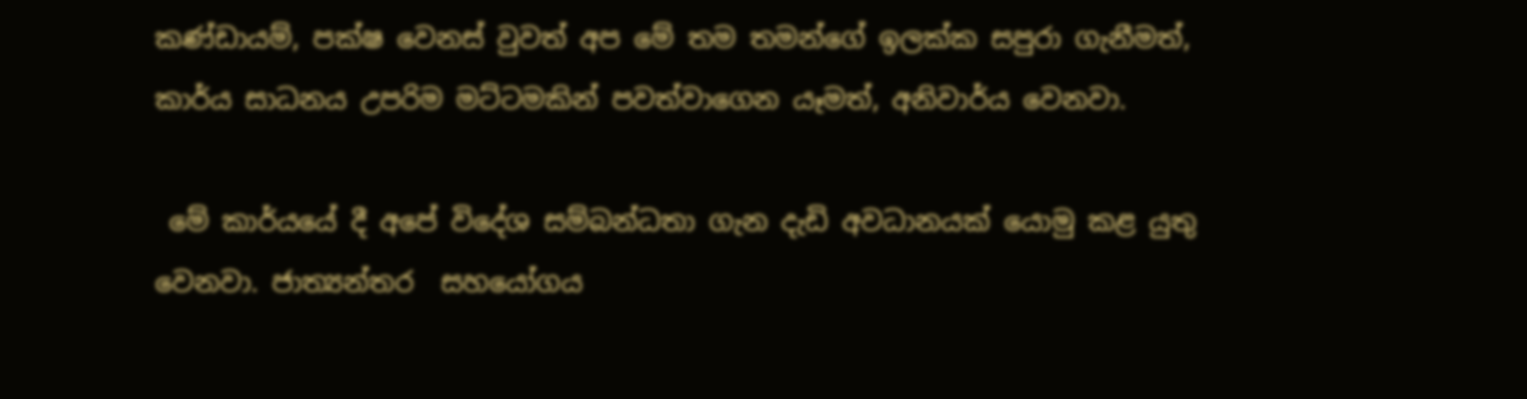කණ්ඩායම්, පක්ෂ වෙනස් වුවත් අප මේ තම තමන්ගේ ඉලක්ක සපුරා ගැනීමත්, කාර්ය සාධනය උපරිම මට්ටමකින් පවත්වාගෙන යෑමත්, අනිවාර්ය වෙනවා.

 මේ කාර්යයේ දී අපේ විදේශ සම්බන්ධතා ගැන දැඩි අවධානයක් යොමු කළ යුතු වෙනවා. ජාත්‍යන්තර  සහයෝගය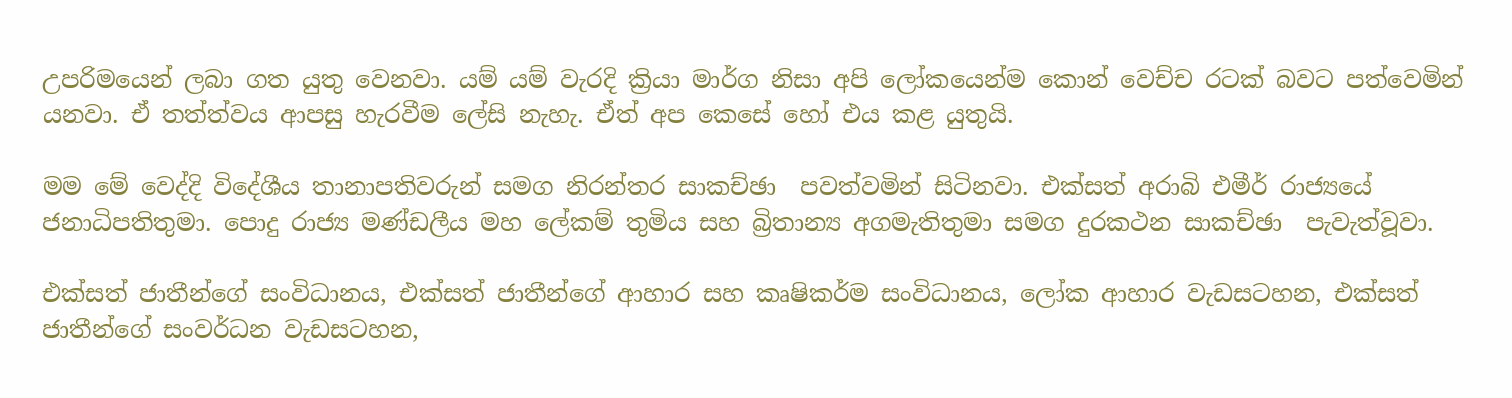උපරිමයෙන් ලබා ගත යුතු වෙනවා. යම් යම් වැරදි ක්‍රියා මාර්ග නිසා අපි ලෝකයෙන්ම කොන් වෙච්ච රටක් බවට පත්වෙමින් යනවා. ඒ තත්ත්වය ආපසු හැරවීම ලේසි නැහැ. ඒත් අප කෙසේ හෝ එය කළ යුතුයි.

මම මේ වෙද්දි විදේශීය තානාපතිවරුන් සමග නිරන්තර සාකච්ඡා  පවත්වමින් සිටිනවා. එක්සත් අරාබි එමීර් රාජ්‍යයේ ජනාධිපතිතුමා. පොදු රාජ්‍ය මණ්ඩලීය මහ ලේකම් තුමිය සහ බ්‍රිතාන්‍ය අගමැතිතුමා සමග දුරකථන සාකච්ඡා  පැවැත්වූවා.

එක්සත් ජාතීන්ගේ සංවිධානය, එක්සත් ජාතීන්ගේ ආහාර සහ කෘෂිකර්ම සංවිධානය, ලෝක ආහාර වැඩසටහන, එක්සත් ජාතීන්ගේ සංවර්ධන වැඩසටහන,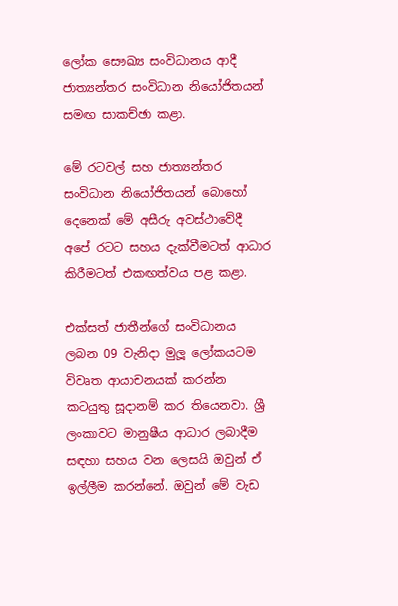ලෝක සෞඛ්‍ය සංවිධානය ආදී ජාත්‍යන්තර සංවිධාන නියෝජිතයන් සමඟ සාකච්ඡා කළා.

මේ රටවල් සහ ජාත්‍යන්තර සංවිධාන නියෝජිතයන් බොහෝ දෙනෙක් මේ අසීරු අවස්ථාවේදී අපේ රටට සහය දැක්වීමටත් ආධාර කිරීමටත් එකඟත්වය පළ කළා.

එක්සත් ජාතීන්ගේ සංවිධානය ලබන 09 වැනිදා මුලූ ලෝකයටම විවෘත ආයාචනයක් කරන්න කටයුතු සූදානම් කර තියෙනවා. ශ්‍රී ලංකාවට මානුෂීය ආධාර ලබාදීම සඳහා සහය වන ලෙසයි ඔවුන් ඒ ඉල්ලීම කරන්නේ. ඔවුන් මේ වැඩ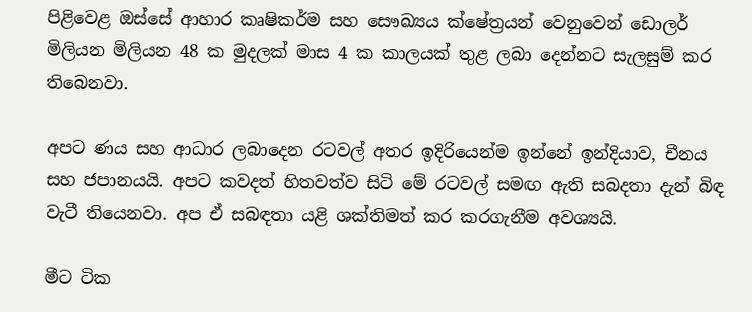පිළිවෙළ ඔස්සේ ආහාර කෘෂිකර්ම සහ සෞඛ්‍යය ක්ෂේත්‍රයන් වෙනුවෙන් ඩොලර් මිලියන මිලියන 48 ක මුදලක් මාස 4 ක කාලයක් තුළ ලබා දෙන්නට සැලසුම් කර තිබෙනවා.

අපට ණය සහ ආධාර ලබාදෙන රටවල් අතර ඉදිරියෙන්ම ඉන්නේ ඉන්දියාව, චීනය සහ ජපානයයි. අපට කවදත් හිතවත්ව සිටි මේ රටවල් සමඟ ඇති සබදතා දැන් බිඳ වැටී තියෙනවා. අප ඒ සබඳතා යළි ශක්තිමත් කර කරගැනීම අවශ්‍යයි.

මීට ටික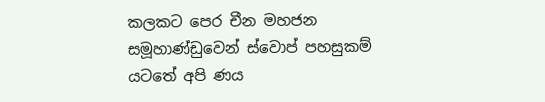කලකට පෙර චීන මහජන සමූහාණ්ඩුවෙන් ස්වොප් පහසුකම් යටතේ අපි ණය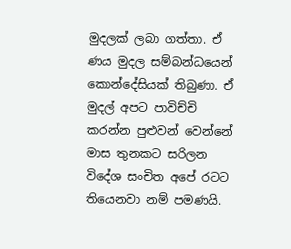මුදලක් ලබා ගත්තා. ඒ ණය මුදල සම්බන්ධයෙන් කොන්දේසියක් තිබුණා. ඒ මුදල් අපට පාවිච්චි කරන්න පුළුවන් වෙන්නේ මාස තුනකට සරිලන විදේශ සංචිත අපේ රටට තියෙනවා නම් පමණයි.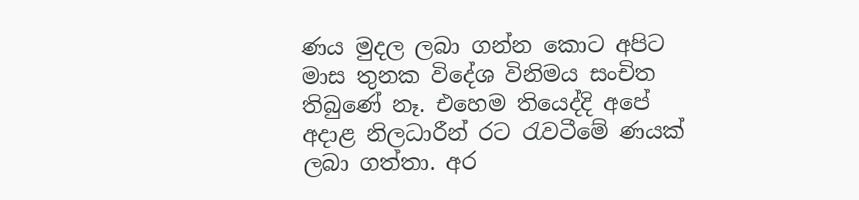ණය මුදල ලබා ගන්න කොට අපිට මාස තුනක විදේශ විනිමය සංචිත තිබුණේ නෑ. එහෙම තියෙද්දි අපේ අදාළ නිලධාරීන් රට රැවටීමේ ණයක් ලබා ගත්තා. අර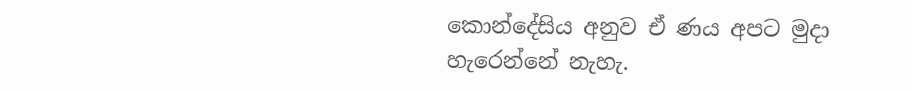කොන්දේසිය අනුව ඒ ණය අපට මුදා හැරෙන්නේ නැහැ.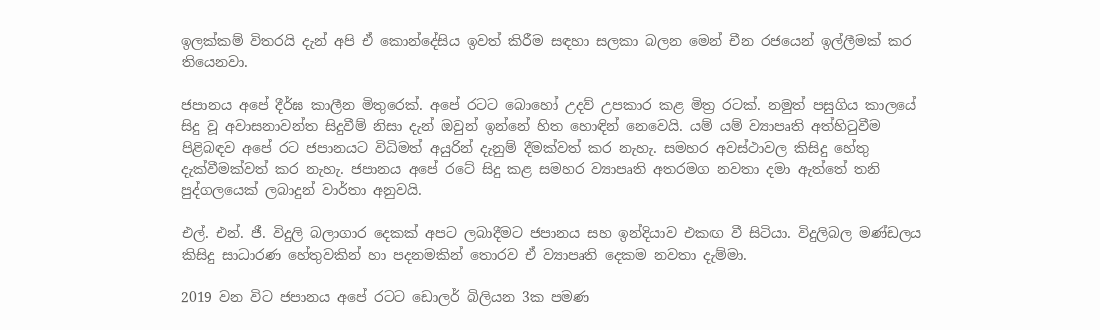ඉලක්කම් විතරයි දැන් අපි ඒ කොන්දේසිය ඉවත් කිරීම සඳහා සලකා බලන මෙන් චීන රජයෙන් ඉල්ලීමක් කර තියෙනවා.

ජපානය අපේ දීර්ඝ කාලීන මිතුරෙක්. අපේ රටට බොහෝ උදව් උපකාර කළ මිත්‍ර රටක්. නමුත් පසුගිය කාලයේ සිදු වූ අවාසනාවන්ත සිදුවීම් නිසා දැන් ඔවුන් ඉන්නේ හිත හොඳින් නෙවෙයි. යම් යම් ව්‍යාපෘති අත්හිටුවීම පිළිබඳව අපේ රට ජපානයට විධිමත් අයුරින් දැනුම් දීමක්වත් කර නැහැ. සමහර අවස්ථාවල කිසිදු හේතු දැක්වීමක්වත් කර නැහැ. ජපානය අපේ රටේ සිදු කළ සමහර ව්‍යාපෘති අතරමග නවතා දමා ඇත්තේ තනි පුද්ගලයෙක් ලබාදුන් වාර්තා අනුවයි.

එල්. එන්. ජී. විදුලි බලාගාර දෙකක් අපට ලබාදීමට ජපානය සහ ඉන්දියාව එකඟ වී සිටියා. විදුලිබල මණ්ඩලය කිසිදු සාධාරණ හේතුවකින් හා පදනමකින් තොරව ඒ ව්‍යාපෘති දෙකම නවතා දැම්මා.

2019 වන විට ජපානය අපේ රටට ඩොලර් බිලියන 3ක පමණ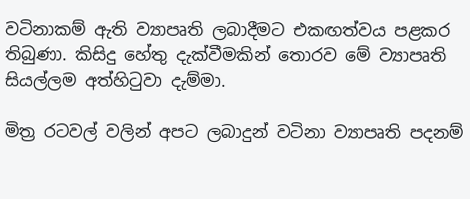වටිනාකම් ඇති ව්‍යාපෘති ලබාදීමට එකඟත්වය පළකර තිබුණා. කිසිදු හේතු දැක්වීමකින් තොරව මේ ව්‍යාපෘති සියල්ලම අත්හිටුවා දැම්මා.

මිත්‍ර රටවල් වලින් අපට ලබාදුන් වටිනා ව්‍යාපෘති පදනම්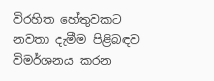විරහිත හේතුවකට නවතා දැමීම පිළිබඳව විමර්ශනය කරන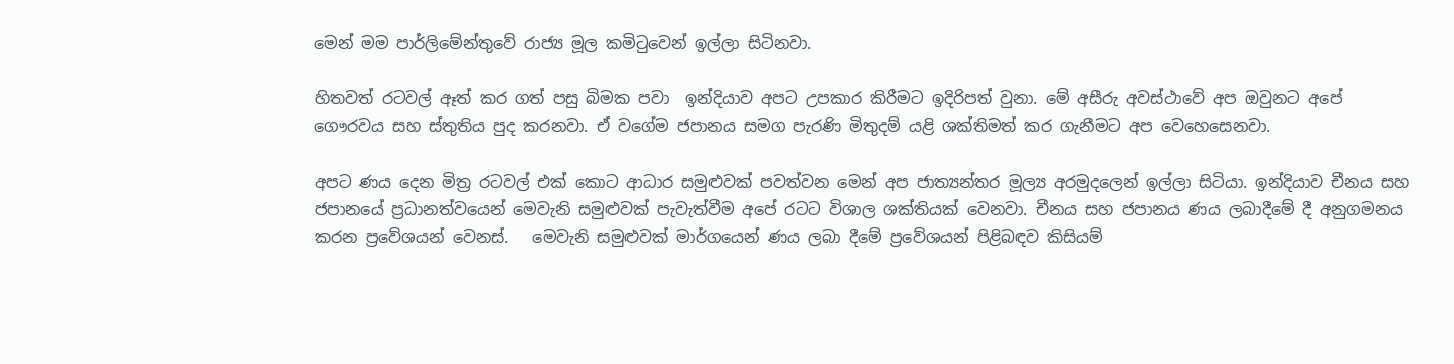මෙන් මම පාර්ලිමේන්තුවේ රාජ්‍ය මූල කමිටුවෙන් ඉල්ලා සිටිනවා.

හිතවත් රටවල් ඈත් කර ගත් පසු බිමක පවා  ඉන්දියාව අපට උපකාර කිරීමට ඉදිරිපත් වුනා. මේ අසීරු අවස්ථාවේ අප ඔවුනට අපේ ගෞරවය සහ ස්තුතිය පුද කරනවා. ඒ වගේම ජපානය සමග පැරණි මිතුදම් යළි ශක්තිමත් කර ගැනීමට අප වෙහෙසෙනවා.

අපට ණය දෙන මිත්‍ර රටවල් එක් කොට ආධාර සමුළුවක් පවත්වන මෙන් අප ජාත්‍යන්තර මූල්‍ය අරමුදලෙන් ඉල්ලා සිටියා. ඉන්දියාව චීනය සහ ජපානයේ ප්‍රධානත්වයෙන් මෙවැනි සමුළුවක් පැවැත්වීම අපේ රටට විශාල ශක්තියක් වෙනවා. චීනය සහ ජපානය ණය ලබාදීමේ දී අනුගමනය කරන ප්‍රවේශයන් වෙනස්.   මෙවැනි සමුළුවක් මාර්ගයෙන් ණය ලබා දීමේ ප්‍රවේශයන් පිළිබඳව කිසියම්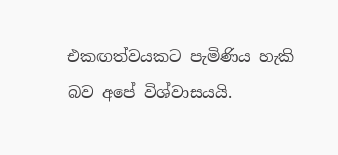එකඟත්වයකට පැමිණිය හැකි බව අපේ විශ්වාසයයි.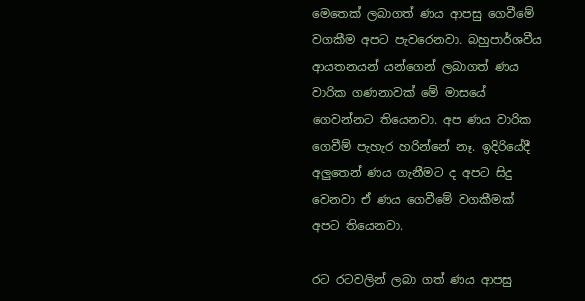මෙතෙක් ලබාගත් ණය ආපසු ගෙවීමේ වගකීම අපට පැවරෙනවා. බහුපාර්ශවීය ආයතනයන් යන්ගෙන් ලබාගත් ණය වාරික ගණනාවක් මේ මාසයේ ගෙවන්නට තියෙනවා. අප ණය වාරික ගෙවීම් පැහැර හරින්නේ නෑ. ඉදිරියේදී අලුතෙන් ණය ගැනීමට ද අපට සිදු වෙනවා ඒ ණය ගෙවීමේ වගකීමක් අපට තියෙනවා.

රට රටවලින් ලබා ගත් ණය ආපසු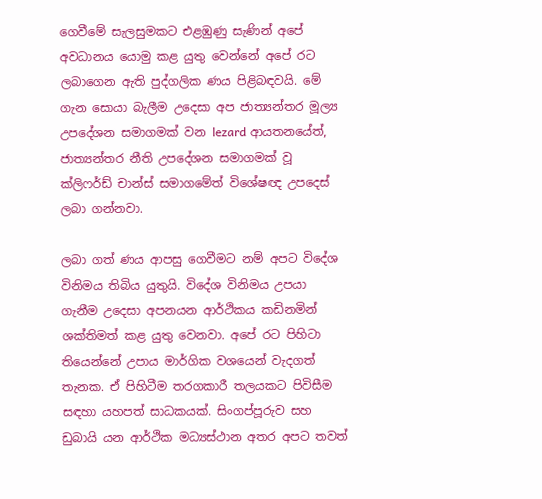ගෙවීමේ සැලසුමකට එළඹුණු සැණින් අපේ අවධානය යොමු කළ යුතු වෙන්නේ අපේ රට ලබාගෙන ඇති පුද්ගලික ණය පිළිබඳවයි. මේ ගැන සොයා බැලීම උදෙසා අප ජාත්‍යන්තර මූල්‍ය උපදේශන සමාගමක් වන lezard ආයතනයේත්, ජාත්‍යන්තර නීති උපදේශන සමාගමක් වූ ක්ලිෆර්ඩ් චාන්ස් සමාගමේත් විශේෂඥ උපදෙස් ලබා ගන්නවා.

ලබා ගත් ණය ආපසු ගෙවීමට නම් අපට විදේශ විනිමය තිබිය යුතුයි. විදේශ විනිමය උපයා ගැනීම උදෙසා අපනයන ආර්ථිකය කඩිනමින් ශක්තිමත් කළ යුතු වෙනවා. අපේ රට පිහිටා තියෙන්නේ උපාය මාර්ගික වශයෙන් වැදගත් තැනක. ඒ පිහිටීම තරගකාරී තලයකට පිවිසීම සඳහා යහපත් සාධකයක්. සිංගප්පූරුව සහ ඩුබායි යන ආර්ථික මධ්‍යස්ථාන අතර අපට තවත්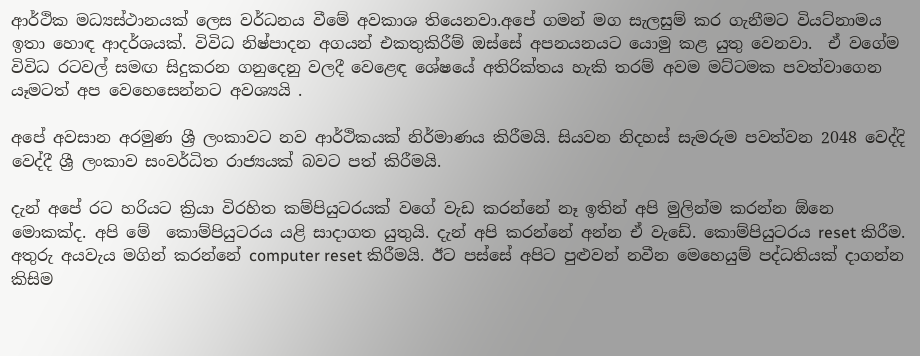ආර්ථික මධ්‍යස්ථානයක් ලෙස වර්ධනය වීමේ අවකාශ තියෙනවා.අපේ ගමන් මග සැලසුම් කර ගැනීමට වියට්නාමය ඉතා හොඳ ආදර්ශයක්. විවිධ නිෂ්පාදන අගයන් එකතුකිරීම් ඔස්සේ අපනයනයට යොමු කළ යුතු වෙනවා.  ඒ වගේම විවිධ රටවල් සමඟ සිදුකරන ගනුදෙනු වලදී වෙළෙඳ ශේෂයේ අතිරික්තය හැකි තරම් අවම මට්ටමක පවත්වාගෙන යෑමටත් අප වෙහෙසෙන්නට අවශ්‍යයි .

අපේ අවසාන අරමුණ ශ්‍රී ලංකාවට නව ආර්ථිකයක් නිර්මාණය කිරීමයි. සියවන නිදහස් සැමරුම පවත්වන 2048 වෙද්දි වෙද්දී ශ්‍රී ලංකාව සංවර්ධිත රාජ්‍යයක් බවට පත් කිරීමයි.

දැන් අපේ රට හරියට ක්‍රියා විරහිත කම්පියුටරයක් වගේ වැඩ කරන්නේ නෑ ඉතින් අපි මුලින්ම කරන්න ඕනෙ මොකක්ද. අපි මේ  කොම්පියුටරය යළි සාදාගත යුතුයි. දැන් අපි කරන්නේ අන්න ඒ වැඩේ. කොම්පියුටරය reset කිරීම. අතුරු අයවැය මගින් කරන්නේ computer reset කිරීමයි. ඊට පස්සේ අපිට පුළුවන් නවීන මෙහෙයුම් පද්ධතියක් දාගන්න කිසිම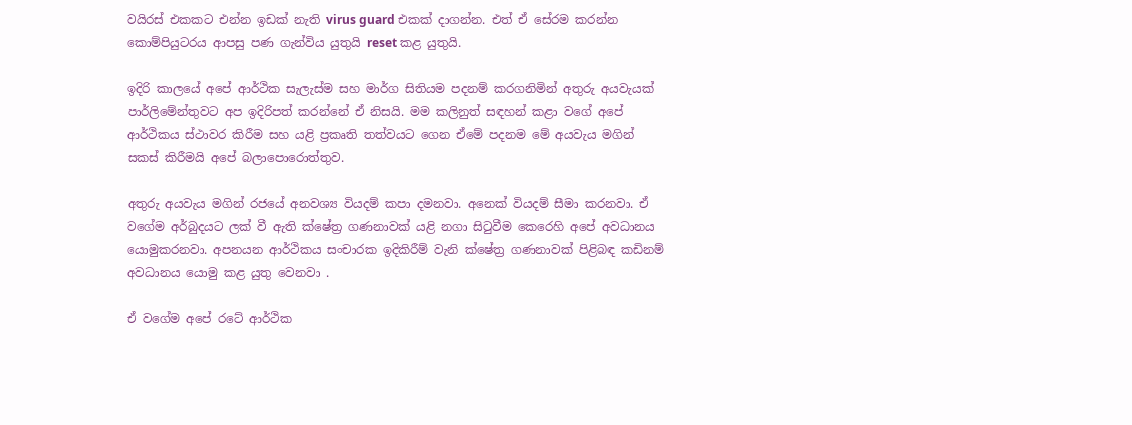වයිරස් එකකට එන්න ඉඩක් නැති virus guard එකක් දාගන්න. එත් ඒ සේරම කරන්න කොම්පියුටරය ආපසු පණ ගැන්විය යුතුයි reset කළ යුතුයි.

ඉදිරි කාලයේ අපේ ආර්ථික සැලැස්ම සහ මාර්ග සිතියම පදනම් කරගනිමින් අතුරු අයවැයක් පාර්ලිමේන්තුවට අප ඉදිරිපත් කරන්නේ ඒ නිසයි. මම කලිනුත් සඳහන් කළා වගේ අපේ ආර්ථිකය ස්ථාවර කිරීම සහ යළි ප්‍රකෘති තත්වයට ගෙන ඒමේ පදනම මේ අයවැය මගින් සකස් කිරීමයි අපේ බලාපොරොත්තුව.

අතුරු අයවැය මගින් රජයේ අනවශ්‍ය වියදම් කපා දමනවා. අනෙක් වියදම් සීමා කරනවා. ඒ වගේම අර්බුදයට ලක් වී ඇති ක්ෂේත්‍ර ගණනාවක් යළි නගා සිටුවීම කෙරෙහි අපේ අවධානය යොමුකරනවා. අපනයන ආර්ථිකය සංචාරක ඉදිකිරීම් වැනි ක්ෂේත්‍ර ගණනාවක් පිළිබඳ කඩිනම් අවධානය යොමු කළ යුතු වෙනවා .

ඒ වගේම අපේ රටේ ආර්ථික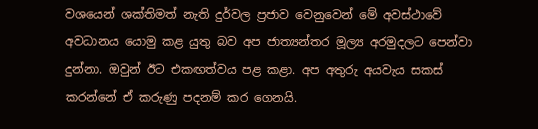වශයෙන් ශක්තිමත් නැති දුර්වල ප්‍රජාව වෙනුවෙන් මේ අවස්ථාවේ අවධානය යොමු කළ යුතු බව අප ජාත්‍යන්තර මූල්‍ය අරමුදලට පෙන්වා දුන්නා. ඔවුන් ඊට එකඟත්වය පළ කළා. අප අතුරු අයවැය සකස් කරන්නේ ඒ කරුණු පදනම් කර ගෙනයි.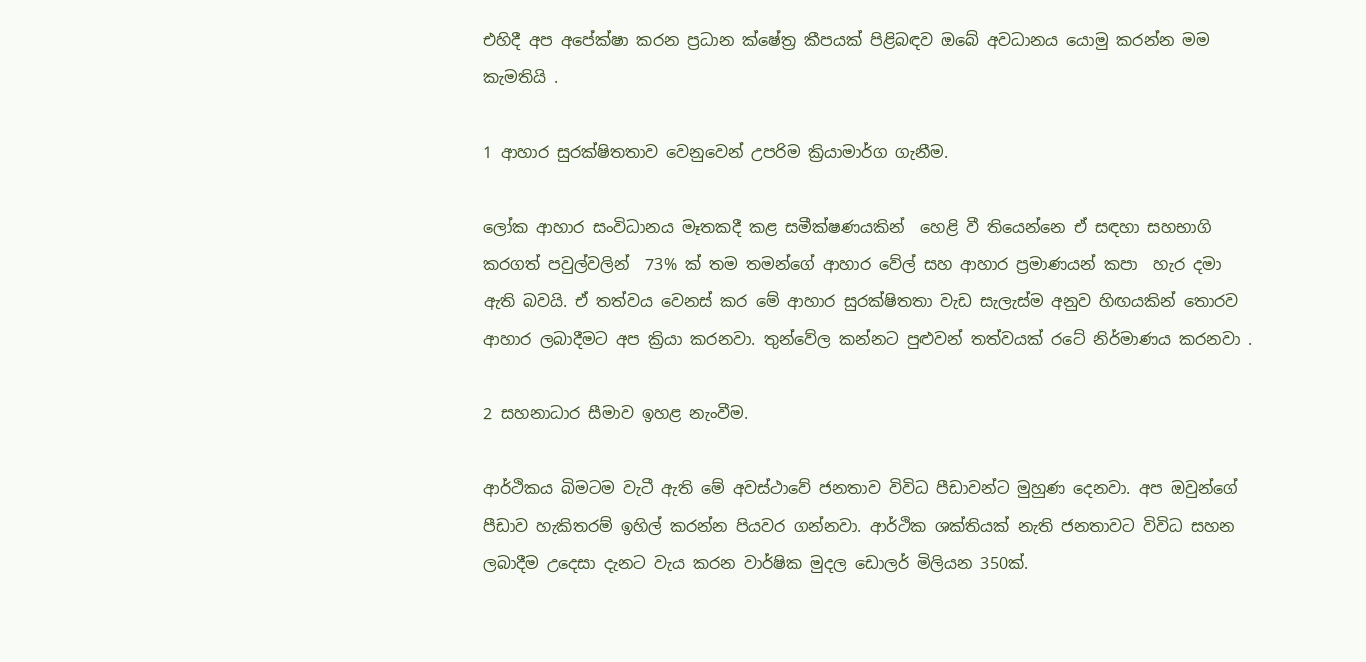එහිදී අප අපේක්ෂා කරන ප්‍රධාන ක්ෂේත්‍ර කීපයක් පිළිබඳව ඔබේ අවධානය යොමු කරන්න මම කැමතියි .

1 ආහාර සුරක්ෂිතතාව වෙනුවෙන් උපරිම ක්‍රියාමාර්ග ගැනීම.

ලෝක ආහාර සංවිධානය මෑතකදී කළ සමීක්ෂණයකින්  හෙළි වී තියෙන්නෙ ඒ සඳහා සහභාගි කරගත් පවුල්වලින්  73% ක් තම තමන්ගේ ආහාර වේල් සහ ආහාර ප්‍රමාණයන් කපා  හැර දමා ඇති බවයි. ඒ තත්වය වෙනස් කර මේ ආහාර සුරක්ෂිතතා වැඩ සැලැස්ම අනුව හිඟයකින් තොරව ආහාර ලබාදීමට අප ක්‍රියා කරනවා. තුන්වේල කන්නට පුළුවන් තත්වයක් රටේ නිර්මාණය කරනවා .

2 සහනාධාර සීමාව ඉහළ නැංවීම.

ආර්ථිකය බිමටම වැටී ඇති මේ අවස්ථාවේ ජනතාව විවිධ පීඩාවන්ට මුහුණ දෙනවා. අප ඔවුන්ගේ පීඩාව හැකිතරම් ඉහිල් කරන්න පියවර ගන්නවා. ආර්ථික ශක්තියක් නැති ජනතාවට විවිධ සහන ලබාදීම උදෙසා දැනට වැය කරන වාර්ෂික මුදල ඩොලර් මිලියන 350ක්.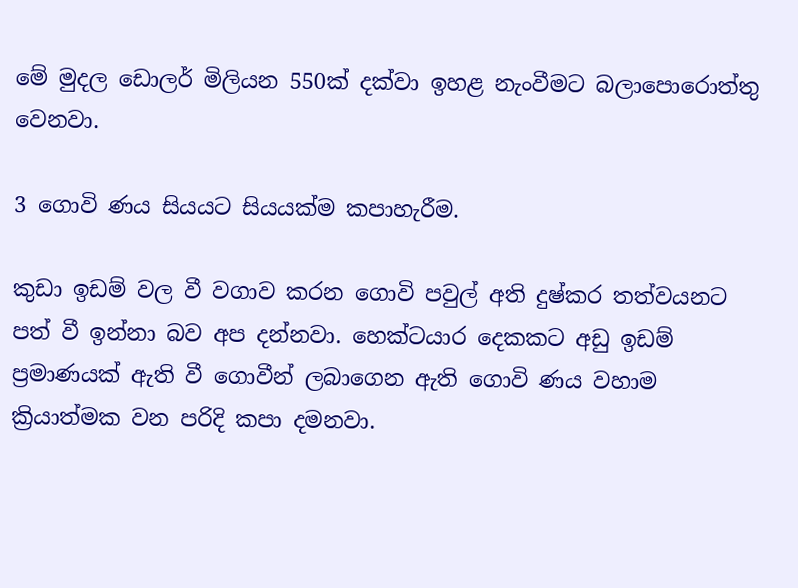මේ මුදල ඩොලර් මිලියන 550ක් දක්වා ඉහළ නැංවීමට බලාපොරොත්තු වෙනවා.

3 ගොවි ණය සියයට සියයක්ම කපාහැරීම.

කුඩා ඉඩම් වල වී වගාව කරන ගොවි පවුල් අති දුෂ්කර තත්වයනට පත් වී ඉන්නා බව අප දන්නවා. හෙක්ටයාර දෙකකට අඩු ඉඩම් ප්‍රමාණයක් ඇති වී ගොවීන් ලබාගෙන ඇති ගොවි ණය වහාම ක්‍රියාත්මක වන පරිදි කපා දමනවා.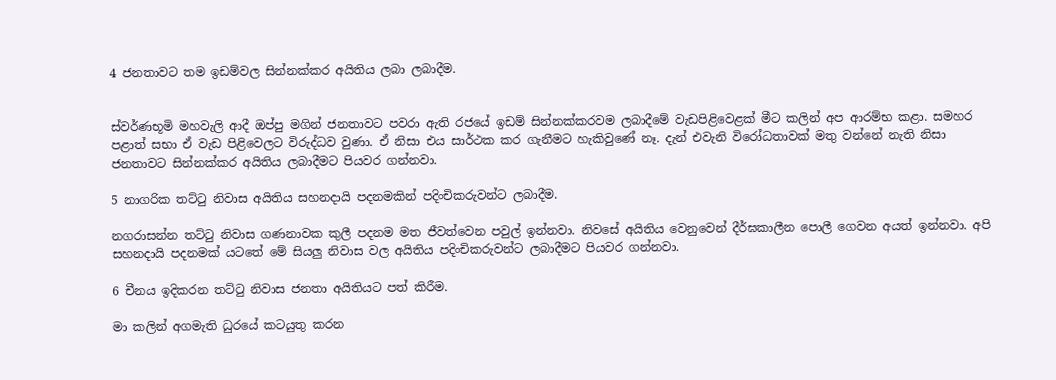4 ජනතාවට තම ඉඩම්වල සින්නක්කර අයිතිය ලබා ලබාදීම.


ස්වර්ණභූමි මහවැලි ආදී ඔප්පු මගින් ජනතාවට පවරා ඇති රජයේ ඉඩම් සින්නක්කරවම ලබාදීමේ වැඩපිළිවෙළක් මීට කලින් අප ආරම්භ කළා. සමහර පළාත් සභා ඒ වැඩ පිළිවෙලට විරුද්ධව වුණා. ඒ නිසා එය සාර්ථක කර ගැනීමට හැකිවුණේ නෑ. දැන් එවැනි විරෝධතාවක් මතු වන්නේ නැති නිසා ජනතාවට සින්නක්කර අයිතිය ලබාදීමට පියවර ගන්නවා.

5 නාගරික තට්ටු නිවාස අයිතිය සහනදායි පදනමකින් පදිංචිකරුවන්ට ලබාදීම.

නගරාසන්න තට්ටු නිවාස ගණනාවක කුලී පදනම මත ජීවත්වෙන පවුල් ඉන්නවා. නිවසේ අයිතිය වෙනුවෙන් දීර්ඝකාලීන පොලී ගෙවන අයත් ඉන්නවා. අපි සහනදායි පදනමක් යටතේ මේ සියලු නිවාස වල අයිතිය පදිංචිකරුවන්ට ලබාදීමට පියවර ගන්නවා.

6 චීනය ඉදිකරන තට්ටු නිවාස ජනතා අයිතියට පත් කිරීම.

මා කලින් අගමැති ධුරයේ කටයුතු කරන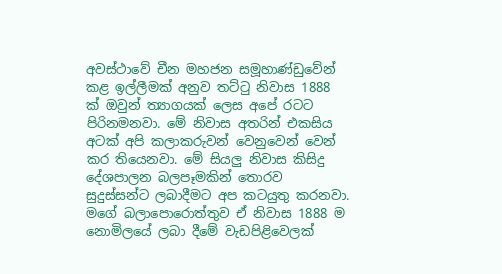අවස්ථාවේ චීන මහජන සමූහාණ්ඩුවේන් කළ ඉල්ලීමක් අනුව තට්ටු නිවාස 1888 ක් ඔවුන් ත්‍යාගයක් ලෙස අපේ රටට පිරිනමනවා. මේ නිවාස අතරින් එකසිය අටක් අපි කලාකරුවන් වෙනුවෙන් වෙන් කර තියෙනවා. මේ සියලු නිවාස කිසිදු දේශපාලන බලපෑමකින් තොරව සුදුස්සන්ට ලබාදීමට අප කටයුතු කරනවා. මගේ බලාපොරොත්තුව ඒ නිවාස 1888 ම නොමිලයේ ලබා දීමේ වැඩපිළිවෙලක්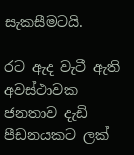සැකසීමටයි.

රට ඇද වැටී ඇති අවස්ථාවක ජනතාව දැඩි පීඩනයකට ලක්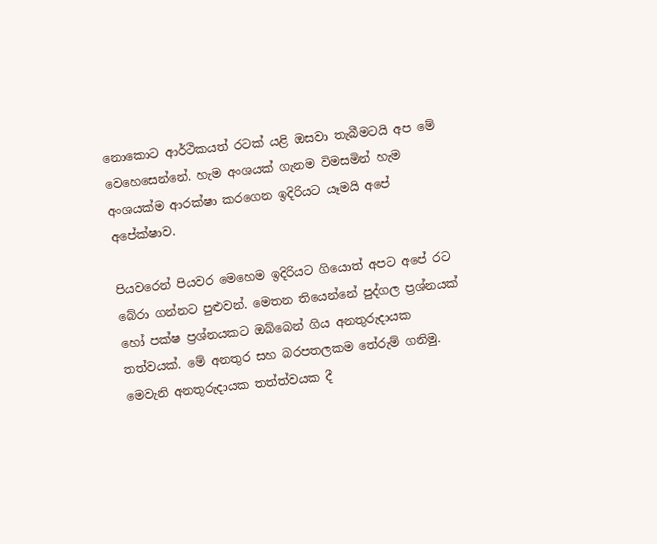නොකොට ආර්ථිකයත් රටක් යළි ඔසවා තැබීමටයි අප මේ වෙහෙසෙන්නේ. හැම අංශයක් ගැනම විමසමින් හැම අංශයක්ම ආරක්ෂා කරගෙන ඉදිරියට යෑමයි අපේ අපේක්ෂාව.

පියවරෙන් පියවර මෙහෙම ඉදිරියට ගියොත් අපට අපේ රට බේරා ගන්නට පුළුවන්. මෙතන තියෙන්නේ පුද්ගල ප්‍රශ්නයක් හෝ පක්ෂ ප්‍රශ්නයකට ඔබ්බෙන් ගිය අනතුරුදායක තත්වයක්. මේ අනතුර සහ බරපතලකම තේරුම් ගනිමු. මෙවැනි අනතුරුදායක තත්ත්වයක දී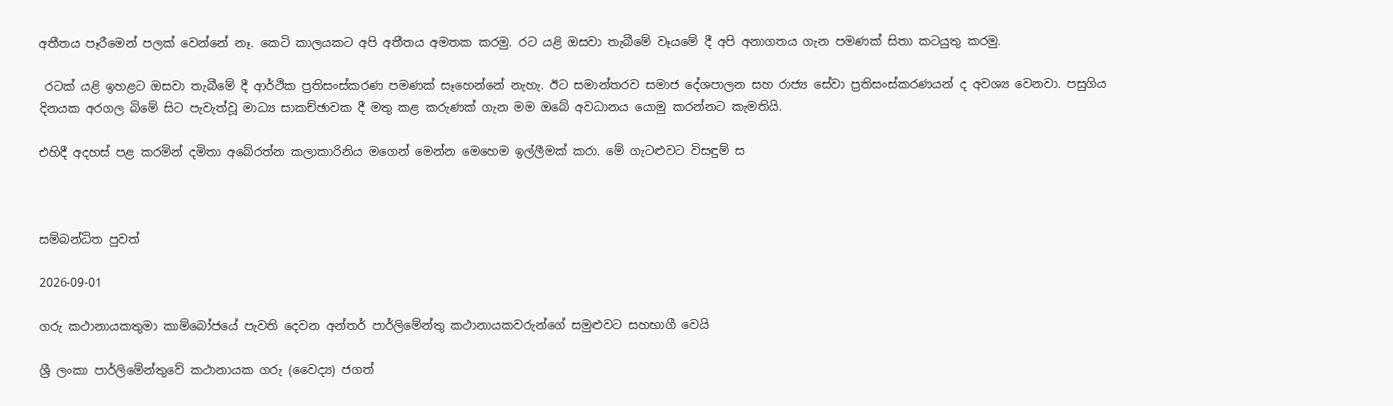අතීතය පෑරීමෙන් පලක් වෙන්නේ නෑ. කෙටි කාලයකට අපි අතීතය අමතක කරමු. රට යළි ඔසවා තැබීමේ වෑයමේ දී අපි අනාගතය ගැන පමණක් සිතා කටයුතු කරමු.

 රටක් යළි ඉහළට ඔසවා තැබීමේ දී ආර්ථික ප්‍රතිසංස්කරණ පමණක් සෑහෙන්නේ නැහැ. ඊට සමාන්තරව සමාජ දේශපාලන සහ රාජ්‍ය සේවා ප්‍රතිසංස්කරණයන් ද අවශ්‍ය වෙනවා. පසුගිය දිනයක අරගල බිමේ සිට පැවැත්වූ මාධ්‍ය සාකච්ඡාවක දී මතු කළ කරුණක් ගැන මම ඔබේ අවධානය යොමු කරන්නට කැමතියි.

එහිදී අදහස් පළ කරමින් දමිතා අබේරත්න කලාකාරිනිය මගෙන් මෙන්න මෙහෙම ඉල්ලීමක් කරා. මේ ගැටළුවට විසඳුම් ස



සම්බන්ධිත පුවත්

2026-09-01

ගරු කථානායකතුමා කාම්බෝජයේ පැවති දෙවන අන්තර් පාර්ලිමේන්තු කථානායකවරුන්ගේ සමුළුවට සහභාගී වෙයි

ශ්‍රී ලංකා පාර්ලිමේන්තුවේ කථානායක ගරු (වෛද්‍ය) ජගත්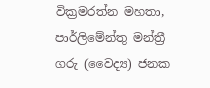වික්‍රමරත්න මහතා, පාර්ලිමේන්තු මන්ත්‍රී ගරු (වෛද්‍ය) ජනක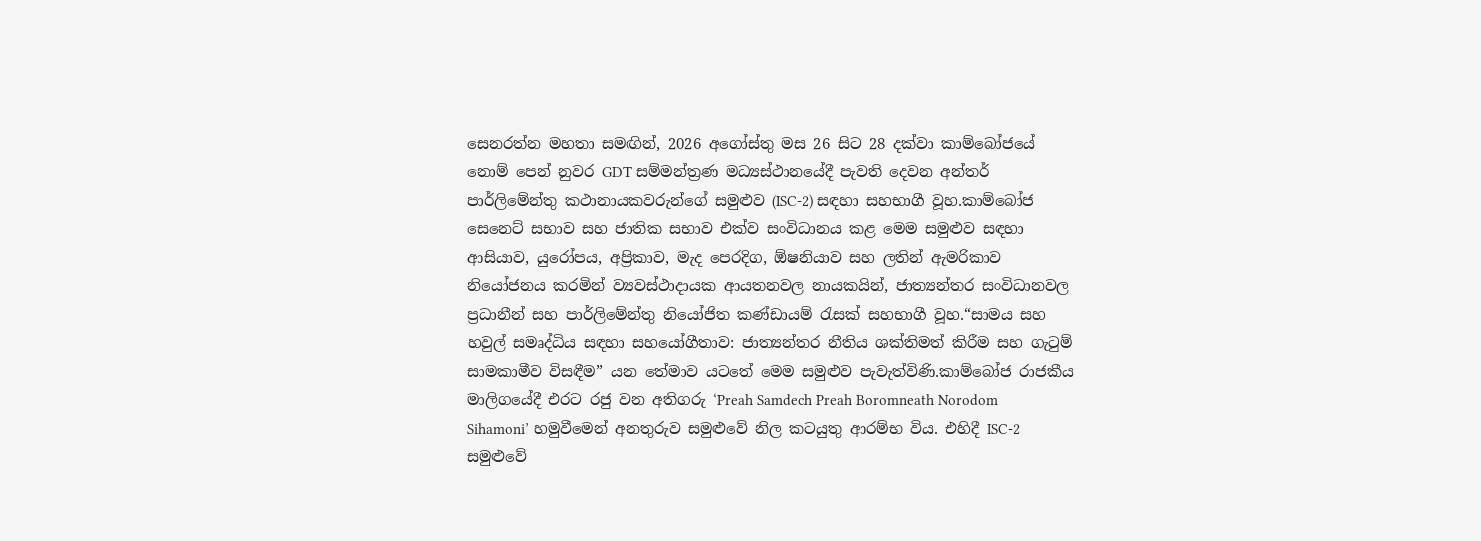සෙනරත්න මහතා සමඟින්, 2026 අගෝස්තු මස 26 සිට 28 දක්වා කාම්බෝජයේ නොම් පෙන් නුවර GDT සම්මන්ත්‍රණ මධ්‍යස්ථානයේදී පැවති දෙවන අන්තර් පාර්ලිමේන්තු කථානායකවරුන්ගේ සමුළුව (ISC-2) සඳහා සහභාගී වූහ.කාම්බෝජ සෙනෙට් සභාව සහ ජාතික සභාව එක්ව සංවිධානය කළ මෙම සමුළුව සඳහා ආසියාව, යුරෝපය, අප්‍රිකාව, මැද පෙරදිග, ඕෂනියාව සහ ලතින් ඇමරිකාව නියෝජනය කරමින් ව්‍යවස්ථාදායක ආයතනවල නායකයින්, ජාත්‍යන්තර සංවිධානවල ප්‍රධානීන් සහ පාර්ලිමේන්තු නියෝජිත කණ්ඩායම් රැසක් සහභාගී වූහ.“සාමය සහ හවුල් සමෘද්ධිය සඳහා සහයෝගීතාව: ජාත්‍යන්තර නීතිය ශක්තිමත් කිරීම සහ ගැටුම් සාමකාමීව විසඳීම” යන තේමාව යටතේ මෙම සමුළුව පැවැත්විණි.කාම්බෝජ රාජකීය මාලිගයේදී එරට රජු වන අතිගරු ‘Preah Samdech Preah Boromneath Norodom Sihamoni’ හමුවීමෙන් අනතුරුව සමුළුවේ නිල කටයුතු ආරම්භ විය. එහිදී ISC-2 සමුළුවේ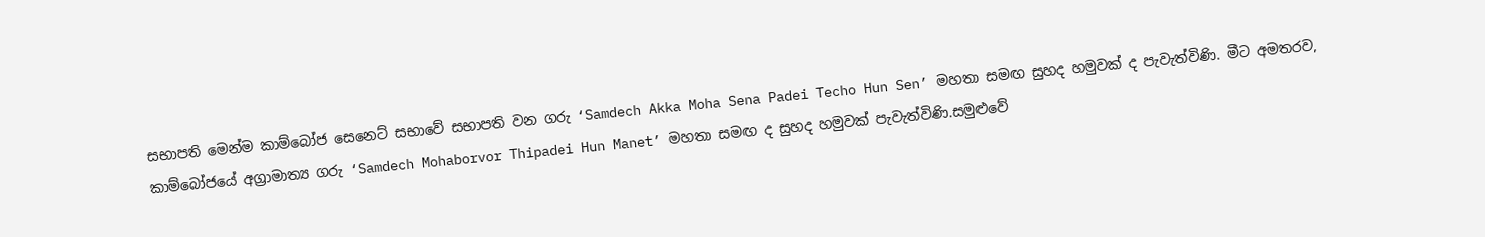සභාපති මෙන්ම කාම්බෝජ සෙනෙට් සභාවේ සභාපති වන ගරු ‘Samdech Akka Moha Sena Padei Techo Hun Sen’ මහතා සමඟ සුහද හමුවක් ද පැවැත්විණි. මීට අමතරව, කාම්බෝජයේ අග්‍රාමාත්‍ය ගරු ‘Samdech Mohaborvor Thipadei Hun Manet’ මහතා සමඟ ද සුහද හමුවක් පැවැත්විණි.සමුළුවේ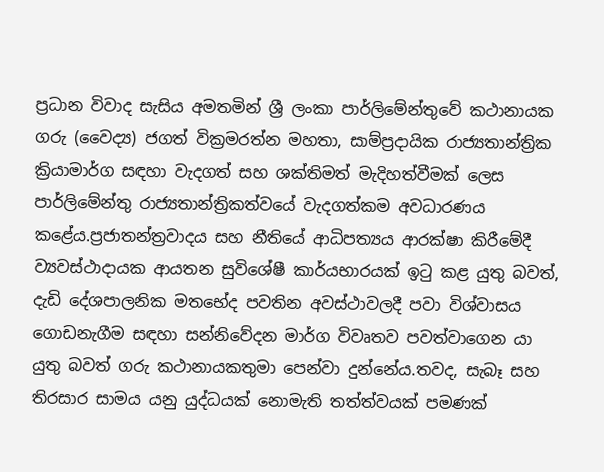ප්‍රධාන විවාද සැසිය අමතමින් ශ්‍රී ලංකා පාර්ලිමේන්තුවේ කථානායක ගරු (වෛද්‍ය) ජගත් වික්‍රමරත්න මහතා, සාම්ප්‍රදායික රාජ්‍යතාන්ත්‍රික ක්‍රියාමාර්ග සඳහා වැදගත් සහ ශක්තිමත් මැදිහත්වීමක් ලෙස පාර්ලිමේන්තු රාජ්‍යතාන්ත්‍රිකත්වයේ වැදගත්කම අවධාරණය කළේය.ප්‍රජාතන්ත්‍රවාදය සහ නීතියේ ආධිපත්‍යය ආරක්ෂා කිරීමේදී ව්‍යවස්ථාදායක ආයතන සුවිශේෂී කාර්යභාරයක් ඉටු කළ යුතු බවත්, දැඩි දේශපාලනික මතභේද පවතින අවස්ථාවලදී පවා විශ්වාසය ගොඩනැගීම සඳහා සන්නිවේදන මාර්ග විවෘතව පවත්වාගෙන යා යුතු බවත් ගරු කථානායකතුමා පෙන්වා දුන්නේය.තවද, සැබෑ සහ තිරසාර සාමය යනු යුද්ධයක් නොමැති තත්ත්වයක් පමණක්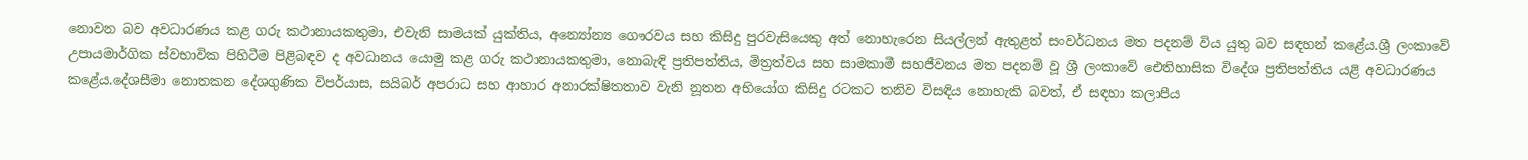නොවන බව අවධාරණය කළ ගරු කථානායකතුමා, එවැනි සාමයක් යුක්තිය, අන්‍යෝන්‍ය ගෞරවය සහ කිසිදු පුරවැසියෙකු අත් නොහැරෙන සියල්ලන් ඇතුළත් සංවර්ධනය මත පදනම් විය යුතු බව සඳහන් කළේය.ශ්‍රී ලංකාවේ උපායමාර්ගික ස්වභාවික පිහිටීම පිළිබඳව ද අවධානය යොමු කළ ගරු කථානායකතුමා, නොබැඳි ප්‍රතිපත්තිය, මිත්‍රත්වය සහ සාමකාමී සහජීවනය මත පදනම් වූ ශ්‍රී ලංකාවේ ඓතිහාසික විදේශ ප්‍රතිපත්තිය යළි අවධාරණය කළේය.දේශසීමා නොතකන දේශගුණික විපර්යාස, සයිබර් අපරාධ සහ ආහාර අනාරක්ෂිතතාව වැනි නූතන අභියෝග කිසිදු රටකට තනිව විසඳිය නොහැකි බවත්, ඒ සඳහා කලාපීය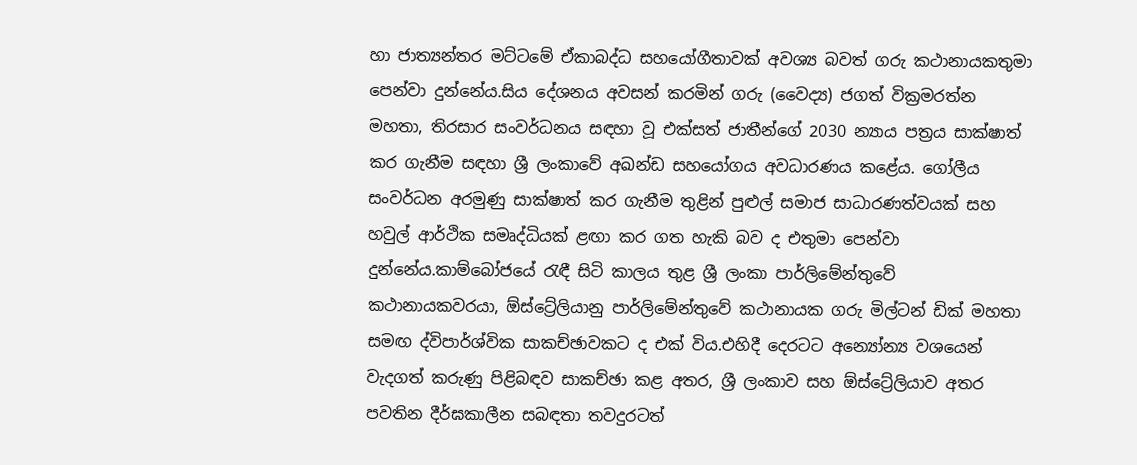හා ජාත්‍යන්තර මට්ටමේ ඒකාබද්ධ සහයෝගීතාවක් අවශ්‍ය බවත් ගරු කථානායකතුමා පෙන්වා දුන්නේය.සිය දේශනය අවසන් කරමින් ගරු (වෛද්‍ය) ජගත් වික්‍රමරත්න මහතා, තිරසාර සංවර්ධනය සඳහා වූ එක්සත් ජාතීන්ගේ 2030 න්‍යාය පත්‍රය සාක්ෂාත් කර ගැනීම සඳහා ශ්‍රී ලංකාවේ අඛන්ඩ සහයෝගය අවධාරණය කළේය. ගෝලීය සංවර්ධන අරමුණු සාක්ෂාත් කර ගැනීම තුළින් පුළුල් සමාජ සාධාරණත්වයක් සහ හවුල් ආර්ථික සමෘද්ධියක් ළඟා කර ගත හැකි බව ද එතුමා පෙන්වා දුන්නේය.කාම්බෝජයේ රැඳී සිටි කාලය තුළ ශ්‍රී ලංකා පාර්ලිමේන්තුවේ කථානායකවරයා, ඕස්ට්‍රේලියානු පාර්ලිමේන්තුවේ කථානායක ගරු මිල්ටන් ඩික් මහතා සමඟ ද්විපාර්ශ්වික සාකච්ඡාවකට ද එක් විය.එහිදී දෙරටට අන්‍යෝන්‍ය වශයෙන් වැදගත් කරුණු පිළිබඳව සාකච්ඡා කළ අතර, ශ්‍රී ලංකාව සහ ඕස්ට්‍රේලියාව අතර පවතින දීර්ඝකාලීන සබඳතා තවදුරටත්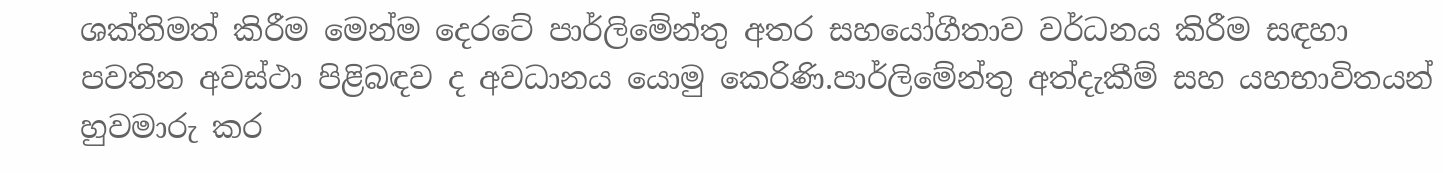ශක්තිමත් කිරීම මෙන්ම දෙරටේ පාර්ලිමේන්තු අතර සහයෝගීතාව වර්ධනය කිරීම සඳහා පවතින අවස්ථා පිළිබඳව ද අවධානය යොමු කෙරිණි.පාර්ලිමේන්තු අත්දැකීම් සහ යහභාවිතයන් හුවමාරු කර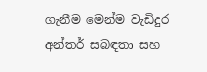ගැනීම මෙන්ම වැඩිදුර අන්තර් සබඳතා සහ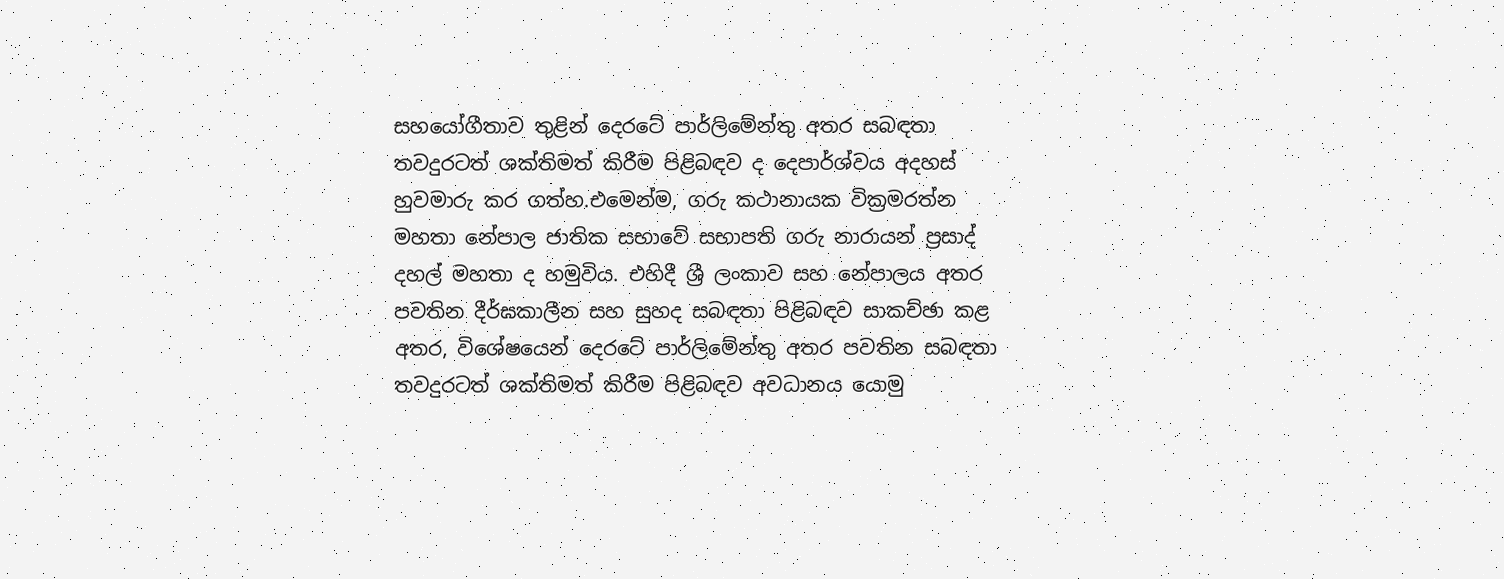සහයෝගීතාව තුළින් දෙරටේ පාර්ලිමේන්තු අතර සබඳතා තවදුරටත් ශක්තිමත් කිරීම පිළිබඳව ද දෙපාර්ශ්වය අදහස් හුවමාරු කර ගත්හ.එමෙන්ම, ගරු කථානායක වික්‍රමරත්න මහතා නේපාල ජාතික සභාවේ සභාපති ගරු නාරායන් ප්‍රසාද් දහල් මහතා ද හමුවිය. එහිදී ශ්‍රී ලංකාව සහ නේපාලය අතර පවතින දීර්ඝකාලීන සහ සුහද සබඳතා පිළිබඳව සාකච්ඡා කළ අතර, විශේෂයෙන් දෙරටේ පාර්ලිමේන්තු අතර පවතින සබඳතා තවදුරටත් ශක්තිමත් කිරීම පිළිබඳව අවධානය යොමු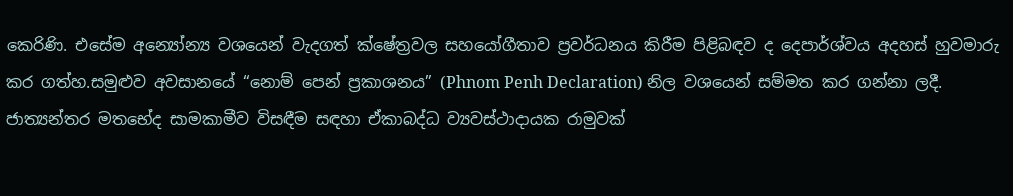කෙරිණි. එසේම අන්‍යෝන්‍ය වශයෙන් වැදගත් ක්ෂේත්‍රවල සහයෝගීතාව ප්‍රවර්ධනය කිරීම පිළිබඳව ද දෙපාර්ශ්වය අදහස් හුවමාරු කර ගත්හ.සමුළුව අවසානයේ “නොම් පෙන් ප්‍රකාශනය” (Phnom Penh Declaration) නිල වශයෙන් සම්මත කර ගන්නා ලදී. ජාත්‍යන්තර මතභේද සාමකාමීව විසඳීම සඳහා ඒකාබද්ධ ව්‍යවස්ථාදායක රාමුවක්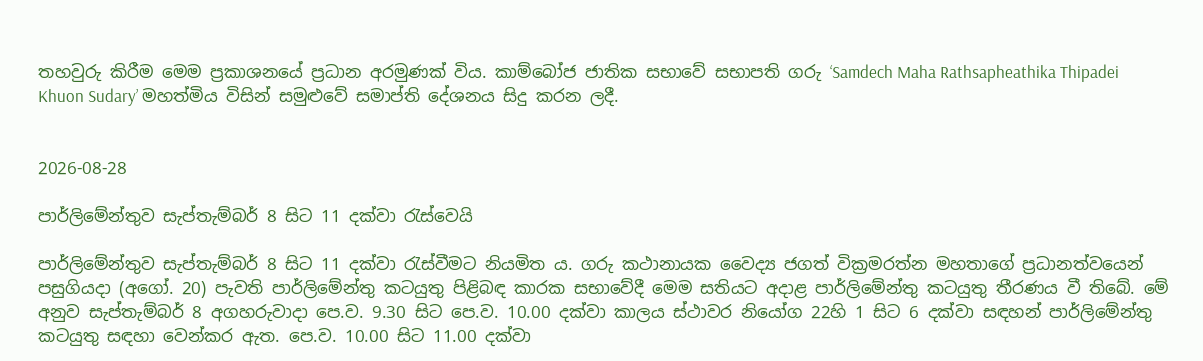තහවුරු කිරීම මෙම ප්‍රකාශනයේ ප්‍රධාන අරමුණක් විය. කාම්බෝජ ජාතික සභාවේ සභාපති ගරු ‘Samdech Maha Rathsapheathika Thipadei Khuon Sudary’ මහත්මිය විසින් සමුළුවේ සමාප්ති දේශනය සිදු කරන ලදී.


2026-08-28

පාර්ලිමේන්තුව සැප්තැම්බර් 8 සිට 11 දක්වා රැස්වෙයි

පාර්ලිමේන්තුව සැප්තැම්බර් 8 සිට 11 දක්වා රැස්වීමට නියමිත ය. ගරු කථානායක ‍වෛද්‍ය ජගත් වික්‍රමරත්න මහතාගේ ප්‍රධානත්වයෙන්  පසුගියදා (අගෝ. 20) පැවති පාර්ලිමේන්තු කටයුතු පිළිබඳ කාරක සභාවේදී මෙම සතියට අදාළ පාර්ලිමේන්තු කටයුතු තීරණය වී තිබේ. මේ අනුව සැප්තැම්බර් 8 අගහරුවාදා පෙ.ව. 9.30 සිට පෙ.ව. 10.00 දක්වා කාලය ස්ථාවර නියෝග 22හි 1 සිට 6 දක්වා සඳහන් පාර්ලිමේන්තු කටයුතු සඳහා වෙන්කර ඇත. පෙ.ව. 10.00 සිට 11.00 දක්වා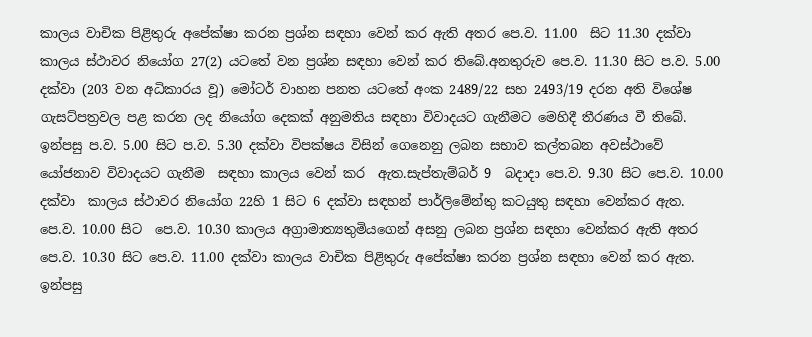කාලය වාචික පිළිතුරු අපේක්ෂා කරන ප්‍රශ්න සඳහා වෙන් කර ඇති අතර පෙ.ව. 11.00  සිට 11.30 දක්වා කාලය ස්ථාවර නියෝග 27(2) යටතේ වන ප්‍රශ්න සඳහා වෙන් කර තිබේ.අනතුරුව පෙ.ව. 11.30 සිට ප.ව. 5.00 දක්වා (203 වන අධිකාරය වූ) මෝටර් වාහන පනත යටතේ අංක 2489/22 සහ 2493/19 දරන අති විශේෂ ගැසට්පත්‍රවල පළ කරන ලද නියෝග දෙකක් අනුමතිය සඳහා විවාදයට ගැනීමට මෙහිදී තීරණය වී තිබේ. ඉන්පසු ප.ව. 5.00 සිට ප.ව. 5.30 දක්වා විපක්ෂය විසින් ගෙනෙනු ලබන සභාව කල්තබන අවස්ථාවේ යෝජනාව විවාදයට ගැනීම  සඳහා කාලය වෙන් කර  ඇත.සැප්තැම්බර් 9  බදාදා පෙ.ව. 9.30 සිට පෙ.ව. 10.00 දක්වා  කාලය ස්ථාවර නියෝග 22හි 1 සිට 6 දක්වා සඳහන් පාර්ලිමේන්තු කටයුතු සඳහා වෙන්කර ඇත.  පෙ.ව. 10.00 සිට  පෙ.ව. 10.30 කාලය අග්‍රාමාත්‍යතුමියගෙන් අසනු ලබන ප්‍රශ්න සඳහා වෙන්කර ඇති අතර පෙ.ව. 10.30 සිට පෙ.ව. 11.00 දක්වා කාලය වාචික පිළිතුරු අපේක්ෂා කරන ප්‍රශ්න සඳහා වෙන් කර ඇත. ඉන්පසු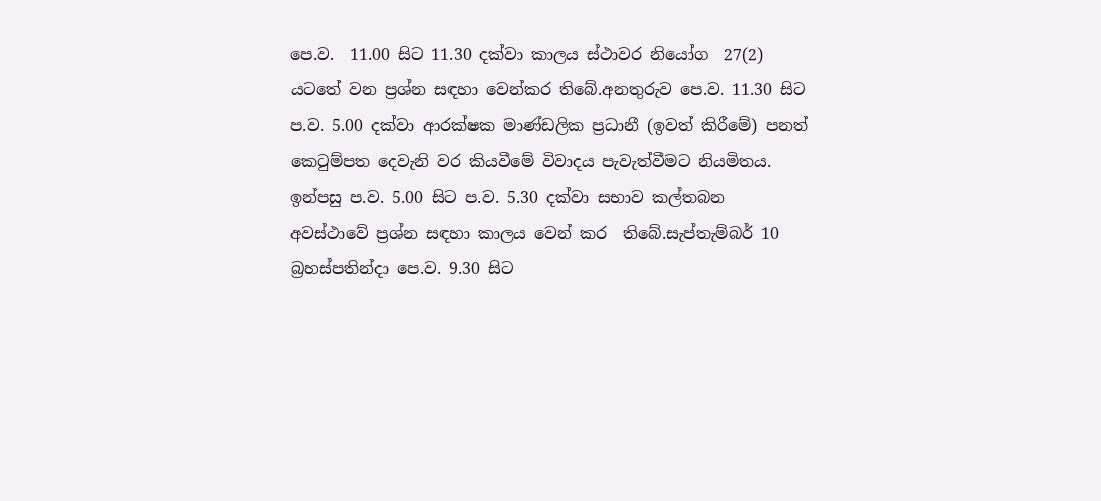පෙ.ව.  11.00 සිට 11.30 දක්වා කාලය ස්ථාවර නියෝග  27(2) යටතේ වන ප්‍රශ්න සඳහා වෙන්කර තිබේ.අනතුරුව පෙ.ව. 11.30 සිට ප.ව. 5.00 දක්වා ආරක්ෂක මාණ්ඩලික ප්‍රධානී (ඉවත් කිරීමේ) පනත් කෙටුම්පත දෙවැනි වර කියවීමේ විවාදය පැවැත්වීමට නියමිතය. ඉන්පසු ප.ව. 5.00 සිට ප.ව. 5.30 දක්වා සභාව කල්තබන අවස්ථාවේ ප්‍රශ්න සඳහා කාලය වෙන් කර  තිබේ.සැප්තැම්බර් 10  බ්‍රහස්පතින්දා පෙ.ව. 9.30 සිට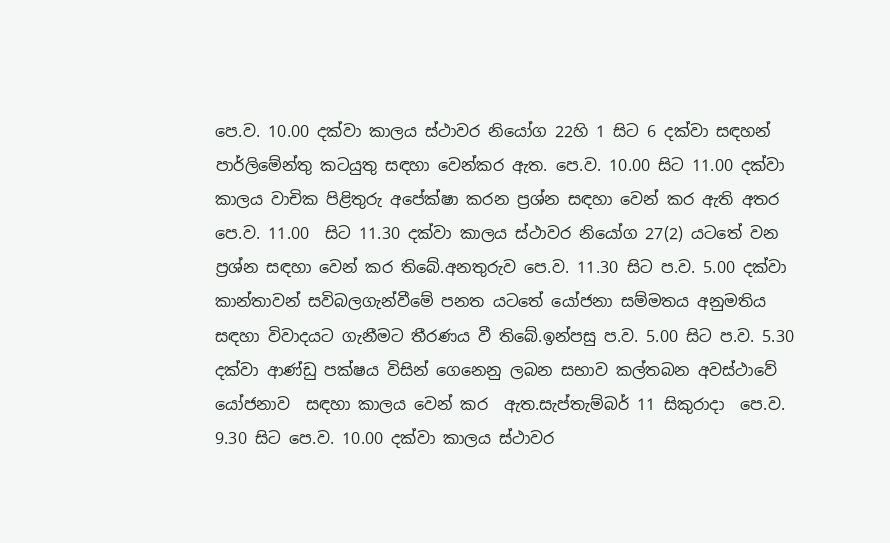පෙ.ව. 10.00 දක්වා කාලය ස්ථාවර නියෝග 22හි 1 සිට 6 දක්වා සඳහන් පාර්ලිමේන්තු කටයුතු සඳහා වෙන්කර ඇත. පෙ.ව. 10.00 සිට 11.00 දක්වා කාලය වාචික පිළිතුරු අපේක්ෂා කරන ප්‍රශ්න සඳහා වෙන් කර ඇති අතර පෙ.ව. 11.00  සිට 11.30 දක්වා කාලය ස්ථාවර නියෝග 27(2) යටතේ වන ප්‍රශ්න සඳහා වෙන් කර තිබේ.අනතුරුව පෙ.ව. 11.30 සිට ප.ව. 5.00 දක්වා කාන්තාවන් සවිබලගැන්වීමේ පනත යටතේ යෝජනා සම්මතය අනුමතිය සඳහා විවාදයට ගැනීමට තීරණය වී තිබේ.ඉන්පසු ප.ව. 5.00 සිට ප.ව. 5.30 දක්වා ආණ්ඩු පක්ෂය විසින් ගෙනෙනු ලබන සභාව කල්තබන අවස්ථාවේ යෝජනාව  සඳහා කාලය වෙන් කර  ඇත.සැප්තැම්බර් 11 සිකුරාදා  පෙ.ව. 9.30 සිට පෙ.ව. 10.00 දක්වා කාලය ස්ථාවර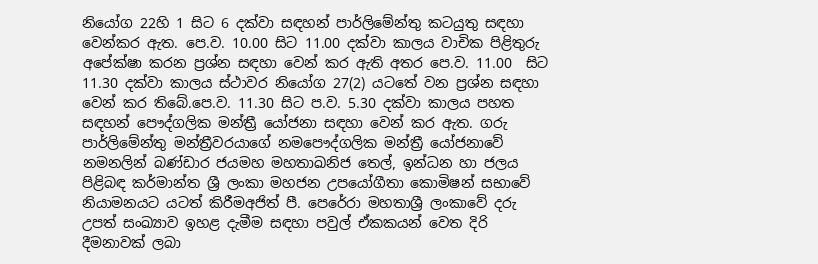නියෝග 22හි 1 සිට 6 දක්වා සඳහන් පාර්ලිමේන්තු කටයුතු සඳහා වෙන්කර ඇත. පෙ.ව. 10.00 සිට 11.00 දක්වා කාලය වාචික පිළිතුරු අපේක්ෂා කරන ප්‍රශ්න සඳහා වෙන් කර ඇති අතර පෙ.ව. 11.00  සිට 11.30 දක්වා කාලය ස්ථාවර නියෝග 27(2) යටතේ වන ප්‍රශ්න සඳහා වෙන් කර තිබේ.පෙ.ව. 11.30 සිට ප.ව. 5.30 දක්වා කාලය පහත සඳහන් පෞද්ගලික මන්ත්‍රී යෝජනා සඳහා වෙන් කර ඇත. ගරු පාර්ලිමේන්තු මන්ත්‍රීවරයාගේ නමපෞද්ගලික මන්ත්‍රී යෝජනාවේ නමනලින් බණ්ඩාර ජයමහ මහතාඛනිජ තෙල්, ඉන්ධන හා ජලය පිළිබඳ කර්මාන්ත ශ්‍රී ලංකා මහජන උපයෝගීතා කොමිෂන් සභාවේ නියාමනයට ය‍ටත් කිරීමඅජිත් පී. පෙරේරා මහතාශ්‍රී ලංකාවේ දරු උපත් සංඛ්‍යාව ඉහළ දැමීම සඳහා පවුල් ඒකකයන් වෙත දිරි දීමනාවක් ලබා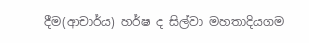දීම(ආචාර්ය) හර්ෂ ද සිල්වා මහතාදියගම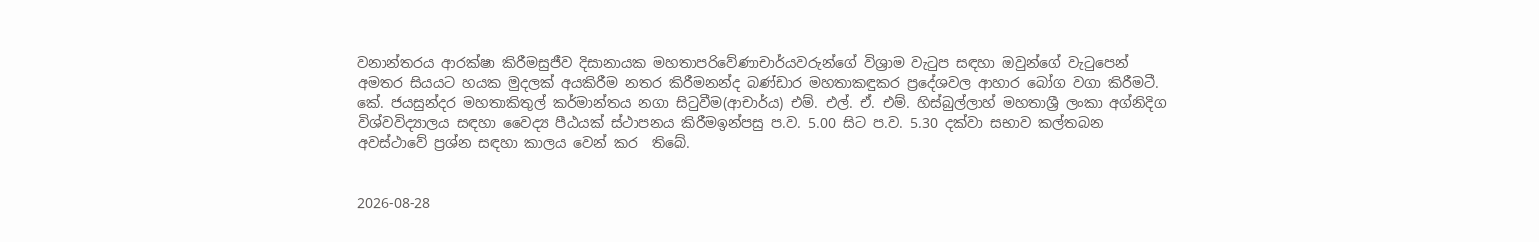වනාන්තරය ආරක්ෂා කිරීමසුජීව දිසානායක මහතාපරිවේණාචාර්යවරුන්ගේ විශ්‍රාම වැටුප සඳහා ඔවුන්ගේ වැටුපෙන් අමතර සියයට හයක මුදලක් අයකිරීම නතර කිරීමනන්ද බණ්ඩාර මහතාකඳුකර ප්‍රදේශවල ආහාර බෝග වගා කිරීමටී. කේ. ජයසුන්දර මහතාකිතුල් කර්මාන්තය නගා සිටුවීම(ආචාර්ය) එම්. එල්. ඒ. එම්. හිස්බුල්ලාහ් මහතාශ්‍රී ලංකා අග්නිදිග විශ්වවිද්‍යාලය සඳහා වෛද්‍ය පීඨයක් ස්ථාපනය කිරීමඉන්පසු ප.ව. 5.00 සිට ප.ව. 5.30 දක්වා සභාව කල්තබන අවස්ථාවේ ප්‍රශ්න සඳහා කාලය වෙන් කර  තිබේ.


2026-08-28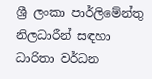ශ්‍රී ලංකා පාර්ලිමේන්තු නිලධාරීන් සඳහා ධාරිතා වර්ධන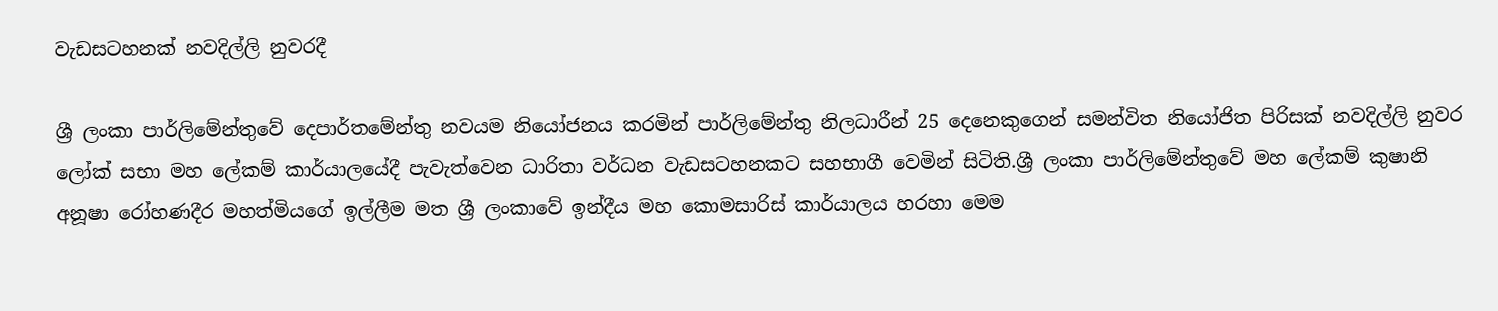වැඩසටහනක් නවදිල්ලි නුවරදී

ශ්‍රී ලංකා පාර්ලිමේන්තුවේ දෙපාර්තමේන්තු නවයම නියෝජනය කරමින් පාර්ලිමේන්තු නිලධාරීන් 25 දෙනෙකුගෙන් සමන්විත නියෝජිත පිරිසක් නවදිල්ලි නුවර ලෝක් සභා මහ ලේකම් කාර්යාලයේදී පැවැත්වෙන ධාරිතා වර්ධන වැඩසටහනකට සහභාගී වෙමින් සිටිති.ශ්‍රී ලංකා පාර්ලිමේන්තුවේ මහ ලේකම් කුෂානි අනූෂා රෝහණදීර මහත්මියගේ ඉල්ලීම මත ශ්‍රී ලංකාවේ ඉන්දීය මහ කොමසාරිස් කාර්යාලය හරහා මෙම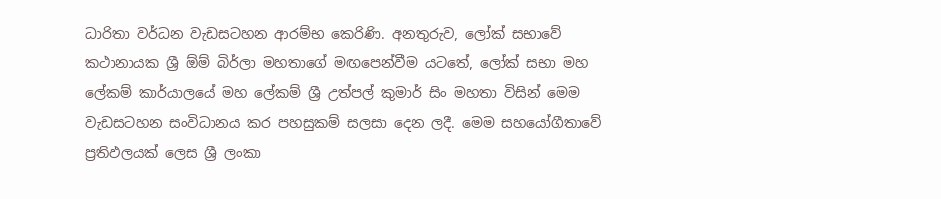ධාරිතා වර්ධන වැඩසටහන ආරම්භ කෙරිණි. අනතුරුව, ලෝක් සභාවේ කථානායක ශ්‍රී ඕම් බිර්ලා මහතාගේ මඟපෙන්වීම යටතේ, ලෝක් සභා මහ ලේකම් කාර්යාලයේ මහ ලේකම් ශ්‍රී උත්පල් කුමාර් සිං මහතා විසින් මෙම වැඩසටහන සංවිධානය කර පහසුකම් සලසා දෙන ලදී. මෙම සහයෝගීතාවේ ප්‍රතිඵලයක් ලෙස ශ්‍රී ලංකා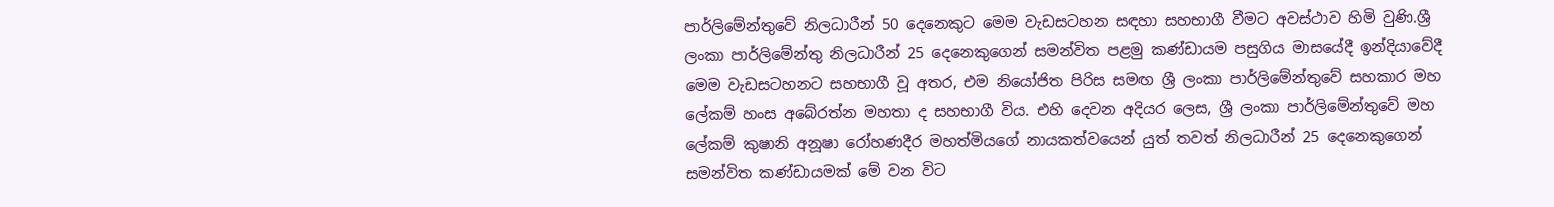පාර්ලිමේන්තුවේ නිලධාරීන් 50 දෙනෙකුට මෙම වැඩසටහන සඳහා සහභාගී වීමට අවස්ථාව හිමි වුණි.ශ්‍රී ලංකා පාර්ලිමේන්තු නිලධාරීන් 25 දෙනෙකුගෙන් සමන්විත පළමු කණ්ඩායම පසුගිය මාසයේදී ඉන්දියාවේදී මෙම වැඩසටහනට සහභාගී වූ අතර, එම නියෝජිත පිරිස සමඟ ශ්‍රී ලංකා පාර්ලිමේන්තුවේ සහකාර මහ ලේකම් හංස අබේරත්න මහතා ද සහභාගී විය. එහි දෙවන අදියර ලෙස, ශ්‍රී ලංකා පාර්ලිමේන්තුවේ මහ ලේකම් කුෂානි අනූෂා රෝහණදීර මහත්මියගේ නායකත්වයෙන් යුත් තවත් නිලධාරීන් 25 දෙනෙකුගෙන් සමන්විත කණ්ඩායමක් මේ වන විට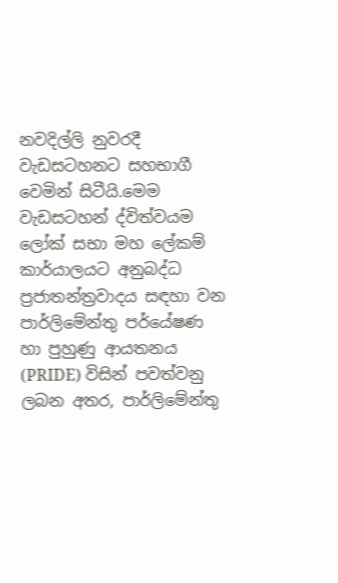නවදිල්ලි නුවරදී වැඩසටහනට සහභාගී වෙමින් සිටීයි.මෙම වැඩසටහන් ද්විත්වයම  ලෝක් සභා මහ ලේකම් කාර්යාලයට අනුබද්ධ ප්‍රජාතන්ත්‍රවාදය සඳහා වන පාර්ලිමේන්තු පර්යේෂණ හා පුහුණු ආයතනය (PRIDE) විසින් පවත්වනු ලබන අතර, පාර්ලිමේන්තු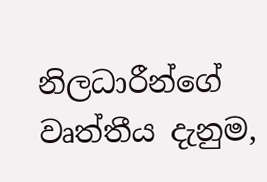නිලධාරීන්ගේ වෘත්තීය දැනුම,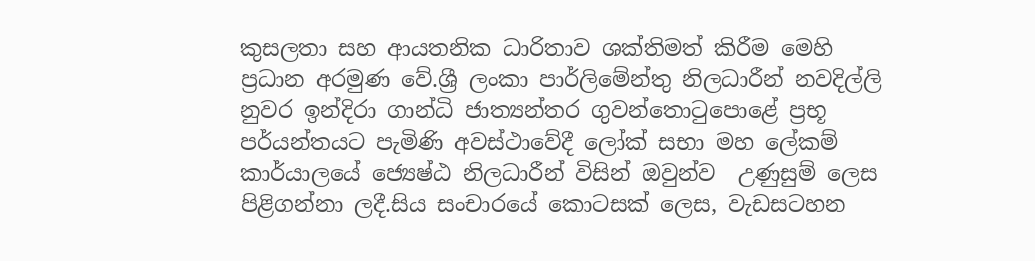කුසලතා සහ ආයතනික ධාරිතාව ශක්තිමත් කිරීම මෙහි ප්‍රධාන අරමුණ වේ.ශ්‍රී ලංකා පාර්ලිමේන්තු නිලධාරීන් නවදිල්ලි නුවර ඉන්දිරා ගාන්ධි ජාත්‍යන්තර ගුවන්තොටුපොළේ ප්‍රභූ පර්යන්තයට පැමිණි අවස්ථාවේදී ලෝක් සභා මහ ලේකම් කාර්යාලයේ ජ්‍යෙෂ්ඨ නිලධාරීන් විසින් ඔවුන්ව  උණුසුම් ලෙස පිළිගන්නා ලදී.සිය සංචාරයේ කොටසක් ලෙස, වැඩසටහන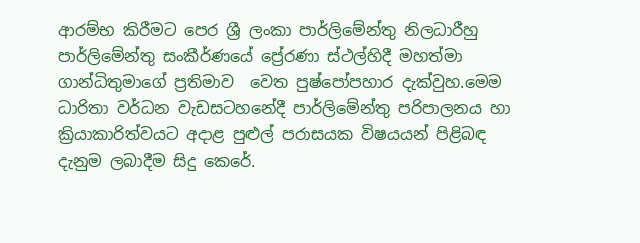ආරම්භ කිරීමට පෙර ශ්‍රී ලංකා පාර්ලිමේන්තු නිලධාරීහු පාර්ලිමේන්තු සංකීර්ණයේ ප්‍රේරණා ස්ථල්හිදී මහත්මා ගාන්ධිතුමාගේ ප්‍රතිමාව  වෙත පුෂ්පෝපහාර දැක්වුහ.මෙම ධාරිතා වර්ධන වැඩසටහනේදී පාර්ලිමේන්තු පරිපාලනය හා ක්‍රියාකාරිත්වයට අදාළ පුළුල් පරාසයක විෂයයන් පිළිබඳ දැනුම ලබාදීම සිදු කෙරේ.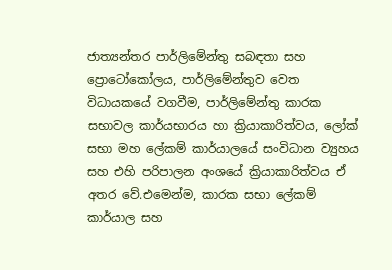ජාත්‍යන්තර පාර්ලිමේන්තු සබඳතා සහ ප්‍රොටෝකෝලය, පාර්ලිමේන්තුව වෙත විධායකයේ වගවීම, පාර්ලිමේන්තු කාරක සභාවල කාර්යභාරය හා ක්‍රියාකාරිත්වය, ලෝක් සභා මහ ලේකම් කාර්යාලයේ සංවිධාන ව්‍යුහය සහ එහි පරිපාලන අංශයේ ක්‍රියාකාරිත්වය ඒ අතර වේ.එමෙන්ම, කාරක සභා ලේකම් කාර්යාල සහ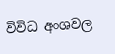විවිධ අංශවල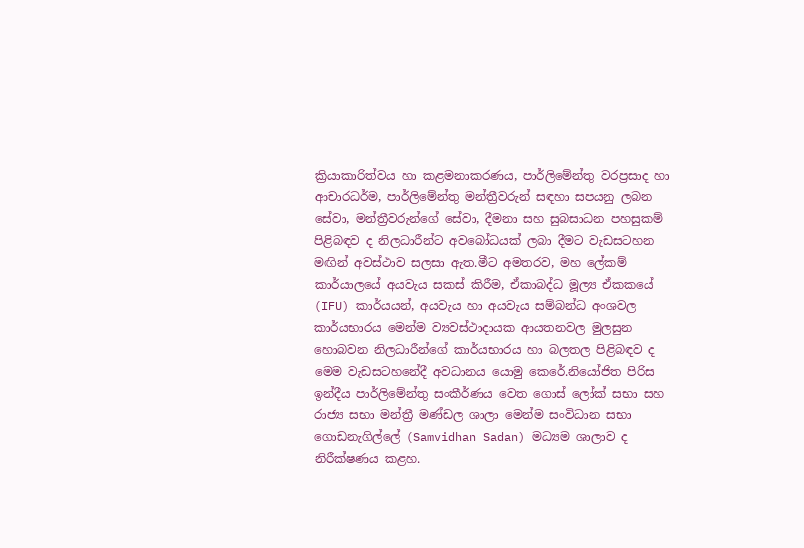ක්‍රියාකාරිත්වය හා කළමනාකරණය, පාර්ලිමේන්තු වරප්‍රසාද හා ආචාරධර්ම, පාර්ලිමේන්තු මන්ත්‍රීවරුන් සඳහා සපයනු ලබන සේවා, මන්ත්‍රීවරුන්ගේ සේවා, දීමනා සහ සුබසාධන පහසුකම් පිළිබඳව ද නිලධාරීන්ට අවබෝධයක් ලබා දීමට වැඩසටහන මඟින් අවස්ථාව සලසා ඇත.මීට අමතරව, මහ ලේකම් කාර්යාලයේ අයවැය සකස් කිරීම, ඒකාබද්ධ මූල්‍ය ඒකකයේ (IFU) කාර්යයන්, අයවැය හා අයවැය සම්බන්ධ අංශවල කාර්යභාරය මෙන්ම ව්‍යවස්ථාදායක ආයතනවල මුලසුන හොබවන නිලධාරීන්ගේ කාර්යභාරය හා බලතල පිළිබඳව ද මෙම වැඩසටහනේදී අවධානය යොමු කෙරේ.නියෝජිත පිරිස ඉන්දීය පාර්ලිමේන්තු සංකීර්ණය වෙත ගොස් ලෝක් සභා සහ රාජ්‍ය සභා මන්ත්‍රී මණ්ඩල ශාලා මෙන්ම සංවිධාන සභා ගොඩනැගිල්ලේ (Samvidhan Sadan) මධ්‍යම ශාලාව ද නිරීක්ෂණය කළහ.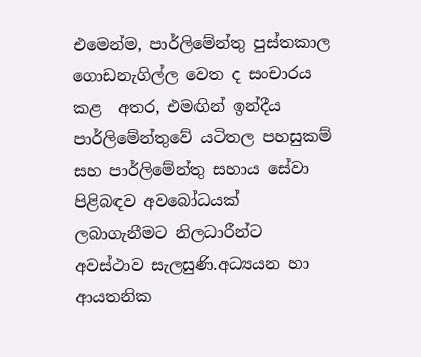එමෙන්ම, පාර්ලිමේන්තු පුස්තකාල ගොඩනැගිල්ල වෙත ද සංචාරය කළ  අතර, එමඟින් ඉන්දීය පාර්ලිමේන්තුවේ යටිතල පහසුකම් සහ පාර්ලිමේන්තු සහාය සේවා පිළිබඳව අවබෝධයක් ලබාගැනීමට නිලධාරීන්ට අවස්ථාව සැලසුණි.අධ්‍යයන හා ආයතනික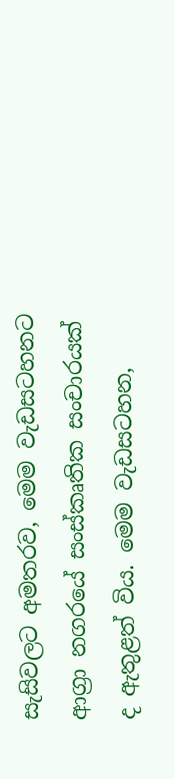සැසිවලට අමතරව, මෙම වැඩසටහනට ආග්‍රා නගරයේ සංස්කෘතික සංචාරයක් ද ඇතුළත් විය. මෙම වැඩසටහන,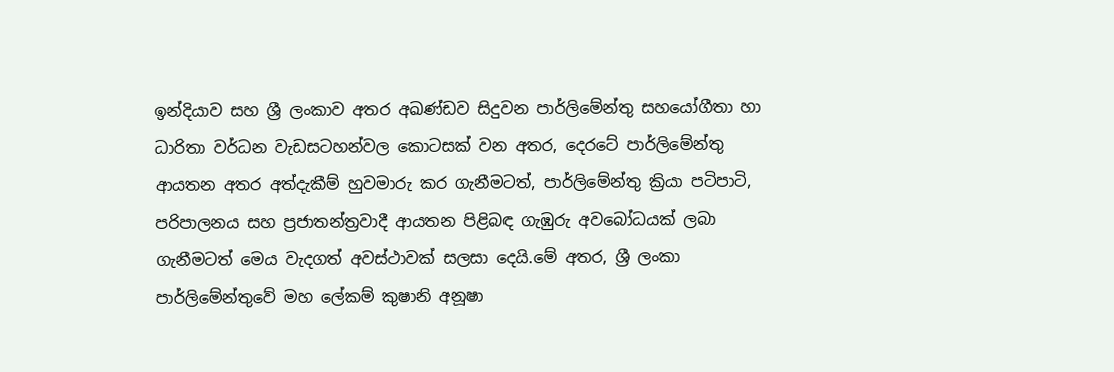ඉන්දියාව සහ ශ්‍රී ලංකාව අතර අඛණ්ඩව සිදුවන පාර්ලිමේන්තු සහයෝගීතා හා ධාරිතා වර්ධන වැඩසටහන්වල කොටසක් වන අතර, දෙරටේ පාර්ලිමේන්තු ආයතන අතර අත්දැකීම් හුවමාරු කර ගැනීමටත්, පාර්ලිමේන්තු ක්‍රියා පටිපාටි, පරිපාලනය සහ ප්‍රජාතන්ත්‍රවාදී ආයතන පිළිබඳ ගැඹුරු අවබෝධයක් ලබා ගැනීමටත් මෙය වැදගත් අවස්ථාවක් සලසා දෙයි.මේ අතර, ශ්‍රී ලංකා පාර්ලිමේන්තුවේ මහ ලේකම් කුෂානි අනූෂා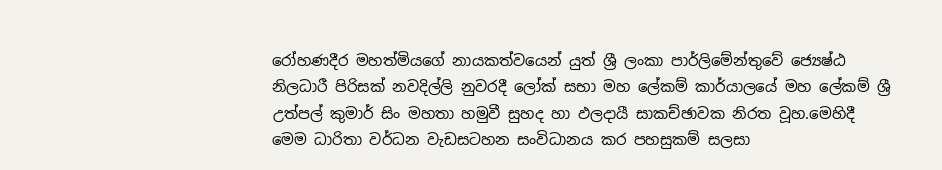රෝහණදීර මහත්මියගේ නායකත්වයෙන් යුත් ශ්‍රී ලංකා පාර්ලිමේන්තුවේ ජ්‍යෙෂ්ඨ නිලධාරී පිරිසක් නවදිල්ලි නුවරදී ලෝක් සභා මහ ලේකම් කාර්යාලයේ මහ ලේකම් ශ්‍රී උත්පල් කුමාර් සිං මහතා හමුවී සුහද හා ඵලදායී සාකච්ඡාවක නිරත වූහ.මෙහිදී මෙම ධාරිතා වර්ධන වැඩසටහන සංවිධානය කර පහසුකම් සලසා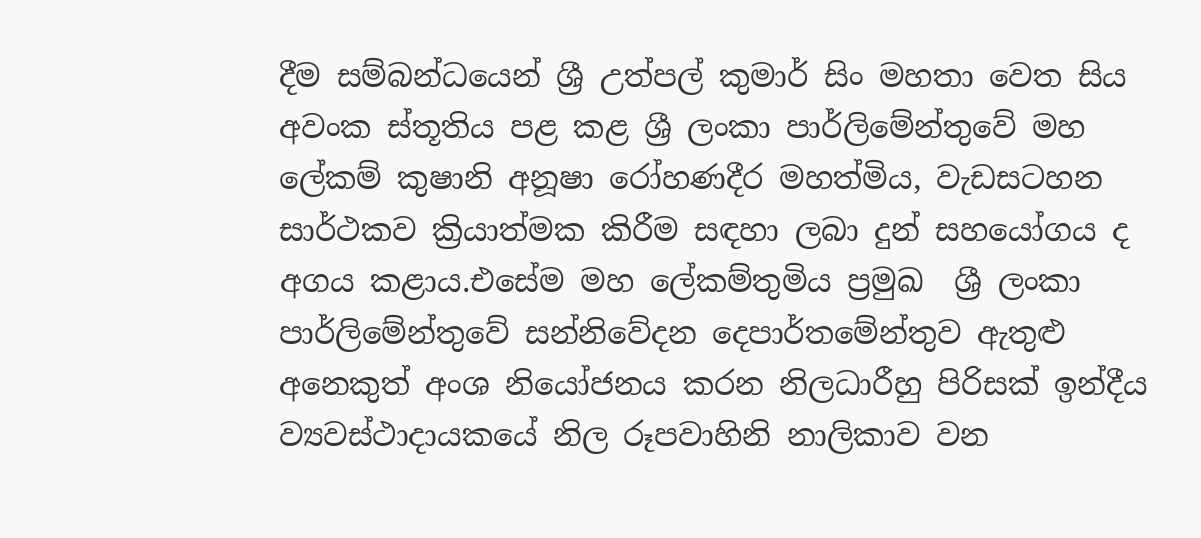දීම සම්බන්ධයෙන් ශ්‍රී උත්පල් කුමාර් සිං මහතා වෙත සිය අවංක ස්තූතිය පළ කළ ශ්‍රී ලංකා පාර්ලිමේන්තුවේ මහ ලේකම් කුෂානි අනූෂා රෝහණදීර මහත්මිය, වැඩසටහන සාර්ථකව ක්‍රියාත්මක කිරීම සඳහා ලබා දුන් සහයෝගය ද අගය කළාය.එසේම මහ ලේකම්තුමිය ප්‍රමුඛ  ශ්‍රී ලංකා පාර්ලිමේන්තුවේ සන්නිවේදන දෙපාර්තමේන්තුව ඇතුළු අනෙකුත් අංශ නියෝජනය කරන නිලධාරීහු පිරිසක් ඉන්දීය ව්‍යවස්ථාදායකයේ නිල රූපවාහිනි නාලිකාව වන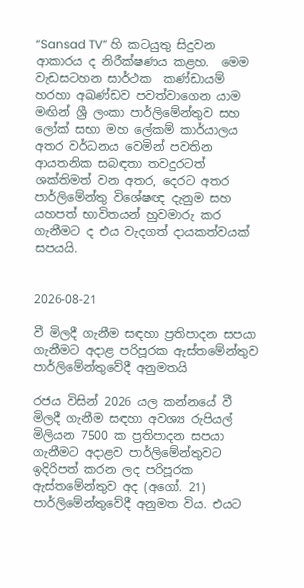“Sansad TV” හි කටයුතු සිදුවන ආකාරය ද නිරීක්ෂණය කළහ.  මෙම වැඩසටහන සාර්ථක  කණ්ඩායම් හරහා අඛණ්ඩව පවත්වාගෙන යාම  මඟින් ශ්‍රී ලංකා පාර්ලිමේන්තුව සහ ලෝක් සභා මහ ලේකම් කාර්යාලය අතර වර්ධනය වෙමින් පවතින ආයතනික සබඳතා තවදුරටත් ශක්තිමත් වන අතර, දෙරට අතර පාර්ලිමේන්තු විශේෂඥ දැනුම සහ යහපත් භාවිතයන් හුවමාරු කර ගැනීමට ද එය වැදගත් දායකත්වයක් සපයයි.


2026-08-21

වී මිලදී ගැනීම සඳහා ප්‍රතිපාදන සපයා ගැනීමට අදාළ පරිපූරක ඇස්තමේන්තුව පාර්ලිමේන්තුවේදී අනුමතයි

රජය විසින් 2026 යල කන්නයේ වී මිලදී ගැනීම සඳහා අවශ්‍ය රුපියල් මිලියන 7500 ක ප්‍රතිපාදන සපයා ගැනීමට අදාළව පාර්ලිමේන්තුවට ඉදිරිපත් කරන ලද පරිපූරක ඇස්තමේන්තුව අද (අගෝ. 21) පාර්ලිමේන්තුවේදී අනුමත විය. එයට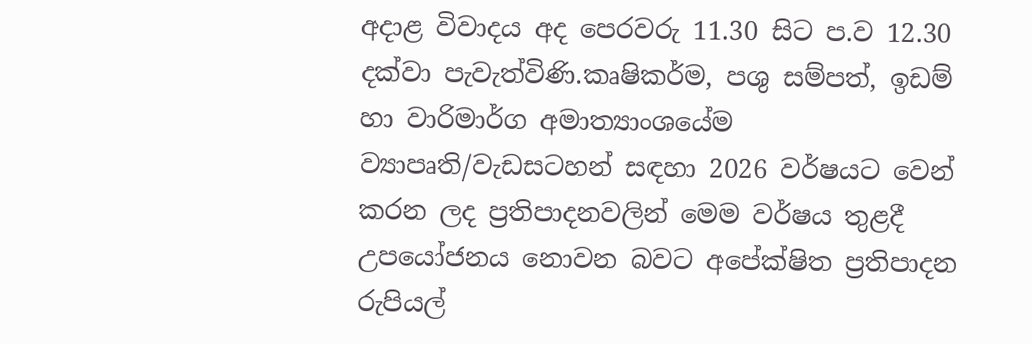අදාළ විවාදය අද පෙරවරු 11.30 සිට ප.ව 12.30 දක්වා පැවැත්විණි.කෘෂිකර්ම, පශු සම්පත්, ඉඩම් හා වාරිමාර්ග අමාත්‍යාංශයේම ව්‍යාපෘති/වැඩසටහන් සඳහා 2026 වර්ෂයට වෙන් කරන ලද ප්‍රතිපාදනවලින් මෙම වර්ෂය තුළදී උපයෝජනය නොවන බවට අපේක්ෂිත ප්‍රතිපාදන රුපියල්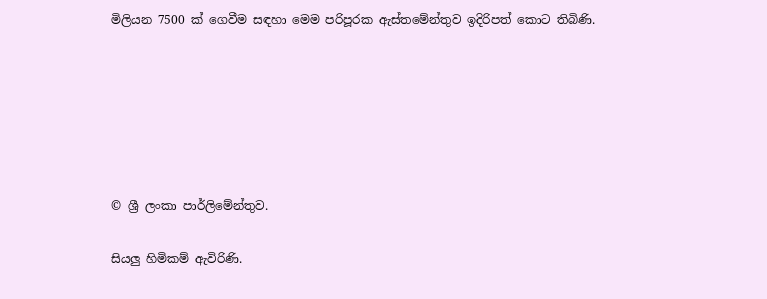මිලියන 7500 ක් ගෙවීම සඳහා මෙම පරිපූරක ඇස්තමේන්තුව ඉදිරිපත් කොට තිබිණි.






© ශ්‍රී ලංකා පාර්ලි‌මේන්තුව.

සියලු හිමිකම් ඇවිරිණි.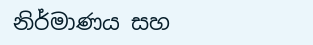නිර්මාණය සහ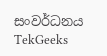සංවර්ධනය  TekGeeks